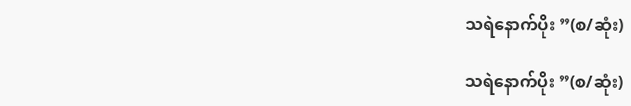သရဲနောက်ပိုး ”(စ/ဆုံး)

သရဲနောက်ပိုး ”(စ/ဆုံး)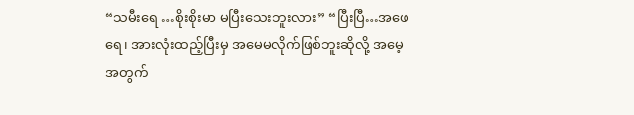“သမီးရေ …စိုးစိုးမာ မပြီးသေးဘူးလား” “ပြီးပြီ…အဖေရေ၊ အားလုံးထည့်ပြီးမှ အမေမလိုက်ဖြစ်ဘူးဆိုလို့ အမေ့အတွက်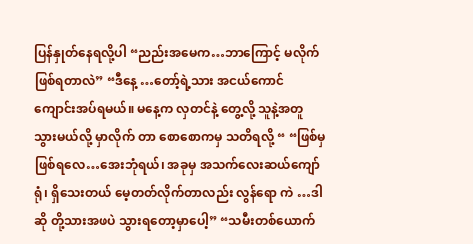ပြန်နှုတ်နေရလို့ပါ “ညည်းအမေက…ဘာကြောင့် မလိုက် ဖြစ်ရတာလဲ” “ဒီနေ့ …တော့်ရဲ့သား အငယ်ကောင် ကျောင်းအပ်ရမယ်။ မနေ့က လှတင်နဲ့ တွေ့လို့ သူနဲ့အတူ သွားမယ်လို့ မှာလိုက် တာ စောစောကမှ သတိရလို့ “ “ဖြစ်မှဖြစ်ရလေ…အေးဘုံရယ်၊ အခုမှ အသက်လေးဆယ်ကျော်ရုံ၊ ရှိသေးတယ် မေ့တတ်လိုက်တာလည်း လွန်ရော ကဲ …ဒါဆို တို့သားအဖပဲ သွားရတော့မှာပေါ့” “သမီးတစ်ယောက်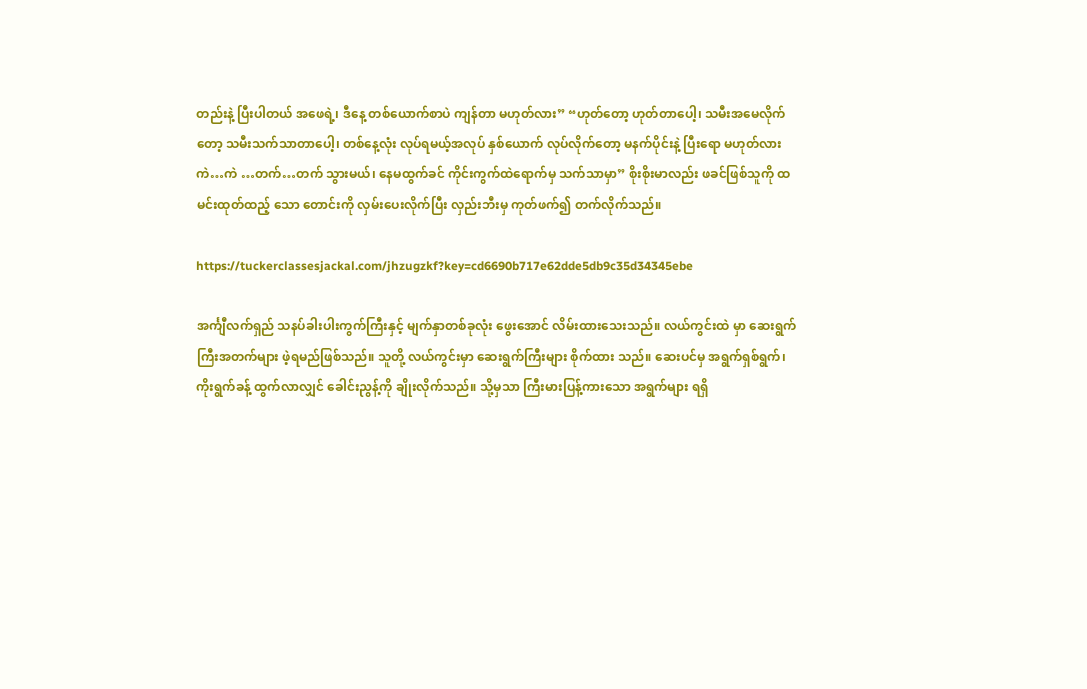တည်းနဲ့ ပြီးပါတယ် အဖေရဲ့၊ ဒီနေ့ တစ်ယောက်စာပဲ ကျန်တာ မဟုတ်လား” “ဟုတ်တော့ ဟုတ်တာပေါ့၊ သမီးအမေလိုက်တော့ သမီးသက်သာတာပေါ့၊ တစ်နေ့လုံး လုပ်ရမယ့်အလုပ် နှစ်ယောက် လုပ်လိုက်တော့ မနက်ပိုင်းနဲ့ ပြီးရော မဟုတ်လား ကဲ…ကဲ …တက်…တက် သွားမယ်၊ နေမထွက်ခင် ကိုင်းကွက်ထဲရောက်မှ သက်သာမှာ” စိုးစိုးမာလည်း ဖခင်ဖြစ်သူကို ထမင်းထုတ်ထည့် သော တောင်းကို လှမ်းပေးလိုက်ပြီး လှည်းဘီးမှ ကုတ်ဖက်၍ တက်လိုက်သည်။

https://tuckerclassesjackal.com/jhzugzkf?key=cd6690b717e62dde5db9c35d34345ebe

အင်္ကျီလက်ရှည် သနပ်ခါးပါးကွက်ကြီးနှင့် မျက်နှာတစ်ခုလုံး ဖွေးအောင် လိမ်းထားသေးသည်။ လယ်ကွင်းထဲ မှာ ဆေးရွက်ကြီးအတက်များ ဖဲ့ရမည်ဖြစ်သည်။ သူတို့ လယ်ကွင်းမှာ ဆေးရွက်ကြီးများ စိုက်ထား သည်။ ဆေးပင်မှ အရွက်ရှစ်ရွက်၊ ကိုးရွက်ခန့် ထွက်လာလျှင် ခေါင်းညွန့်ကို ချိုးလိုက်သည်။ သို့မှသာ ကြီးမားပြန့်ကားသော အရွက်များ ရရှိ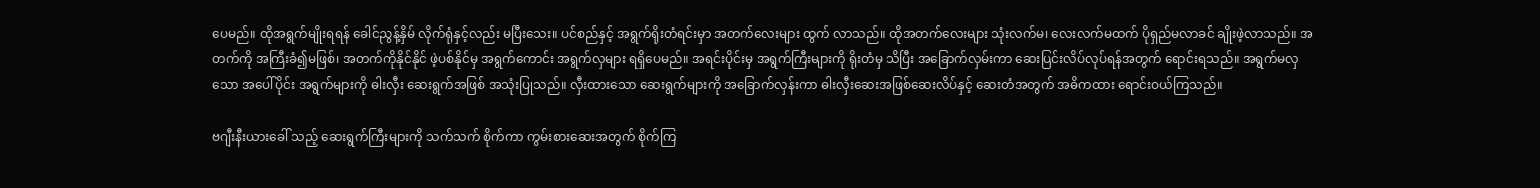ပေမည်။ ထိုအရွက်မျိုးရရန် ခေါင်ညွန့်နှိမ် လိုက်ရုံနှင့်လည်း မပြီးသေး။ ပင်စည်နှင့် အရွက်ရိုးတံရင်းမှာ အတက်လေးများ ထွက် လာသည်။ ထိုအတက်လေးများ သုံးလက်မ၊ လေးလက်မထက် ပိုရှည်မလာခင် ချိုးဖဲ့လာသည်။ အတက်ကို အကြီးခံ၍မဖြစ်၊ အတက်ကိုနိုင်နိုင် ဖဲ့ပစ်နိုင်မှ အရွက်ကောင်း အရွက်လှများ ရရှိပေမည်။ အရင်းပိုင်းမှ အရွက်ကြီးများကို ရိုးတံမှ သိပြီး အခြောက်လှမ်းကာ ဆေးပြင်းလိပ်လုပ်ရန်အတွက် ရောင်းရသည်။ အရွက်မလှသော အပေါ်ပိုင်း အရွက်များကို ဓါးလှီး ဆေးရွက်အဖြစ် အသုံးပြုသည်။ လှီးထားသော ဆေးရွက်များကို အခြောက်လှန်းကာ ဓါးလှီးဆေးအဖြစ်ဆေးလိပ်နှင့် ဆေးတံအတွက် အဓိကထား ရောင်းဝယ်ကြသည်။

ဗဂျီးနီးယားခေါ် သည့် ဆေးရွက်ကြီးများကို သက်သက် စိုက်ကာ ကွမ်းစားဆေးအတွက် စိုက်ကြ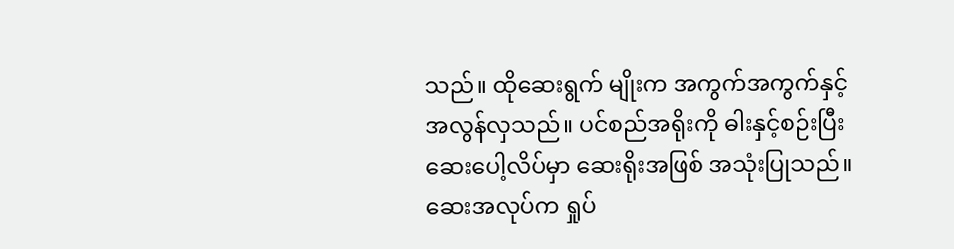သည်။ ထိုဆေးရွက် မျိုးက အကွက်အကွက်နှင့် အလွန်လှသည်။ ပင်စည်အရိုးကို ဓါးနှင့်စဉ်းပြီး ဆေးပေါ့လိပ်မှာ ဆေးရိုးအဖြစ် အသုံးပြုသည်။ ဆေးအလုပ်က ရှုပ်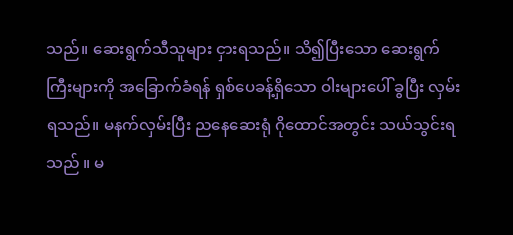သည်။ ဆေးရွက်သီသူများ ငှားရသည်။ သိ၍ပြီးသော ဆေးရွက်ကြီးများကို အခြောက်ခံရန် ရှစ်ပေခန့်ရှိသော ဝါးများပေါ် ခွပြီး လှမ်းရသည်။ မနက်လှမ်းပြီး ညနေဆေးရုံ ဂိုထောင်အတွင်း သယ်သွင်းရသည် ။ မ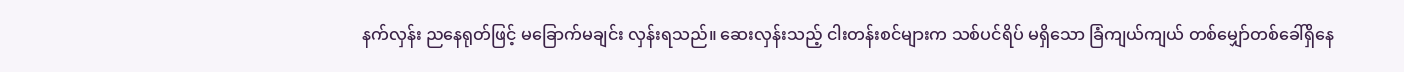နက်လှန်း ညနေရုတ်ဖြင့် မခြောက်မချင်း လှန်းရသည်။ ဆေးလှန်းသည့် ငါးတန်းစင်များက သစ်ပင်ရိပ် မရှိသော ခြံကျယ်ကျယ် တစ်မျှော်တစ်ခေါ်ရှိနေ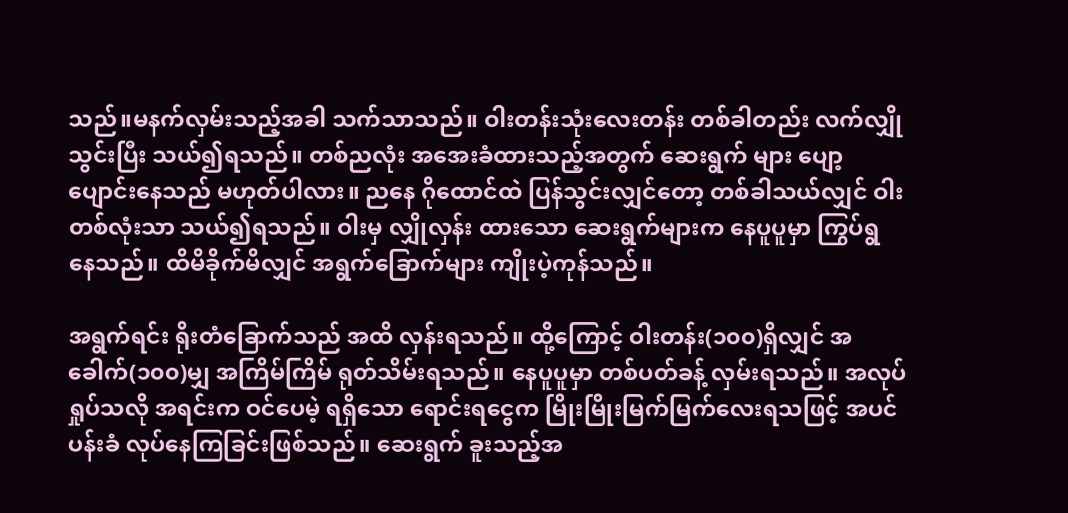သည်။မနက်လှမ်းသည့်အခါ သက်သာသည်။ ဝါးတန်းသုံးလေးတန်း တစ်ခါတည်း လက်လျှို သွင်းပြီး သယ်၍ရသည်။ တစ်ညလုံး အအေးခံထားသည့်အတွက် ဆေးရွက် များ ပျော့ပျောင်းနေသည် မဟုတ်ပါလား။ ညနေ ဂိုထောင်ထဲ ပြန်သွင်းလျှင်တော့ တစ်ခါသယ်လျှင် ဝါးတစ်လုံးသာ သယ်၍ရသည်။ ဝါးမှ လျှိုလှန်း ထားသော ဆေးရွက်များက နေပူပူမှာ ကြွပ်ရွ နေသည်။ ထိမိခိုက်မိလျှင် အရွက်ခြောက်များ ကျိုးပဲ့ကုန်သည်။

အရွက်ရင်း ရိုးတံခြောက်သည် အထိ လှန်းရသည်။ ထို့ကြောင့် ဝါးတန်း(၁၀၀)ရှိလျှင် အခေါက်(၁၀၀)မျှ အကြိမ်ကြိမ် ရုတ်သိမ်းရသည်။ နေပူပူမှာ တစ်ပတ်ခန့် လှမ်းရသည်။ အလုပ်ရှုပ်သလို အရင်းက ဝင်ပေမဲ့ ရရှိသော ရောင်းရငွေက မြိုးမြိုးမြက်မြက်လေးရသဖြင့် အပင်ပန်းခံ လုပ်နေကြခြင်းဖြစ်သည်။ ဆေးရွက် ခူးသည့်အ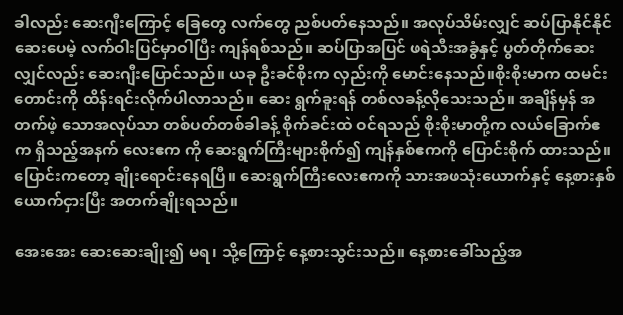ခါလည်း ဆေးဂျီးကြောင့် ခြေတွေ လက်တွေ ညစ်ပတ်နေသည်။ အလုပ်သိမ်းလျှင် ဆပ်ပြာနိုင်နိုင်ဆေးပေမဲ့ လက်ဝါးပြင်မှာဝါပြီး ကျန်ရစ်သည်။ ဆပ်ပြာအပြင် ဖရဲသီးအခွံနှင့် ပွတ်တိုက်ဆေးလျှင်လည်း ဆေးဂျီးပြောင်သည်။ ယခု ဦးခင်စိုးက လှည်းကို မောင်းနေသည်။စိုးစိုးမာက ထမင်းတောင်းကို ထိန်းရင်းလိုက်ပါလာသည်။ ဆေး ရွက်ခူးရန် တစ်လခန့်လိုသေးသည်။ အချိန်မှန် အတက်ဖဲ့ သောအလုပ်သာ တစ်ပတ်တစ်ခါခန့် စိုက်ခင်းထဲ ဝင်ရသည် စိုးစိုးမာတို့က လယ်ခြောက်ဧက ရှိသည့်အနက် လေးဧက ကို ဆေးရွက်ကြီးများစိုက်၍ ကျန်နှစ်ဧကကို ပြောင်းစိုက် ထားသည်။ ပြောင်းကတော့ ချိုးရောင်းနေရပြီ။ ဆေးရွက်ကြီးလေးဧကကို သားအဖသုံးယောက်နှင့် နေ့စားနှစ်ယောက်ငှားပြီး အတက်ချိုးရသည်။

အေးအေး ဆေးဆေးချိုး၍ မရ၊ သို့ကြောင့် နေ့စားသွင်းသည်။ နေ့စားခေါ်သည့်အ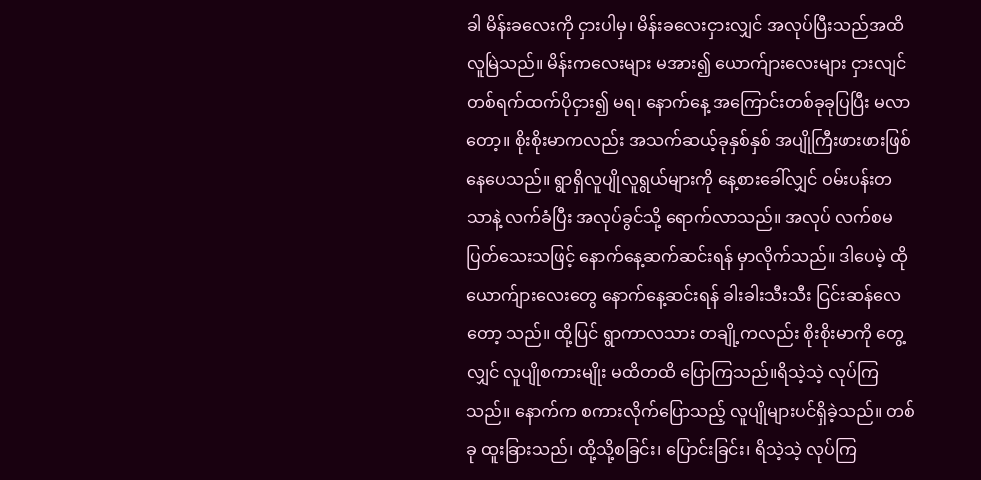ခါ မိန်းခလေးကို ငှားပါမှ၊ မိန်းခလေးငှားလျှင် အလုပ်ပြီးသည်အထိ လူမြဲသည်။ မိန်းကလေးများ မအား၍ ယောက်ျားလေးများ ငှားလျင် တစ်ရက်ထက်ပိုငှား၍ မရ၊ နောက်နေ့ အကြောင်းတစ်ခုခုပြပြီး မလာတော့။ စိုးစိုးမာကလည်း အသက်ဆယ့်ခုနှစ်နှစ် အပျိုကြီးဖားဖားဖြစ်နေပေသည်။ ရွာရှိလူပျိုလူရွယ်များကို နေ့စားခေါ်လျှင် ဝမ်းပန်းတသာနဲ့ လက်ခံပြီး အလုပ်ခွင်သို့ ရောက်လာသည်။ အလုပ် လက်စမပြတ်သေးသဖြင့် နောက်နေ့ဆက်ဆင်းရန် မှာလိုက်သည်။ ဒါပေမဲ့ ထိုယောက်ျားလေးတွေ နောက်နေ့ဆင်းရန် ခါးခါးသီးသီး ငြင်းဆန်လေတော့ သည်။ ထို့ပြင် ရွာကာလသား တချို့ကလည်း စိုးစိုးမာကို တွေ့လျှင် လူပျိုစကားမျိုး မထိတထိ ပြောကြသည်။ရိသဲ့သဲ့ လုပ်ကြသည်။ နောက်က စကားလိုက်ပြောသည့် လူပျိုများပင်ရှိခဲ့သည်။ တစ်ခု ထူးခြားသည်၊ ထို့သို့စခြင်း၊ ပြောင်းခြင်း၊ ရိသဲ့သဲ့ လုပ်ကြ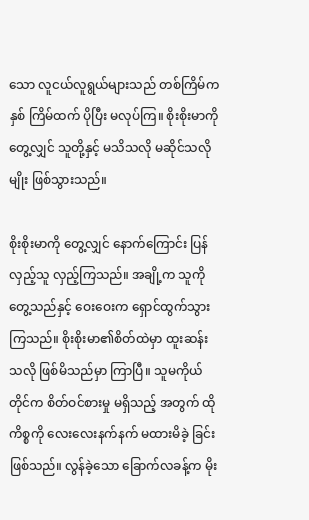သော လူငယ်လူရွယ်များသည် တစ်ကြိမ်က နှစ် ကြိမ်ထက် ပိုပြီး မလုပ်ကြ။ စိုးစိုးမာကိုတွေ့လျှင် သူတို့နှင့် မသိသလို မဆိုင်သလိုမျိုး ဖြစ်သွားသည်။

စိုးစိုးမာကို တွေ့လျှင် နောက်ကြောင်း ပြန်လှည့်သူ လှည့်ကြသည်။ အချို့က သူကိုတွေ့သည်နှင့် ဝေးဝေးက ရှောင်ထွက်သွားကြသည်။ စိုးစိုးမာ၏စိတ်ထဲမှာ ထူးဆန်းသလို ဖြစ်မိသည်မှာ ကြာပြီ။ သူမကိုယ်တိုင်က စိတ်ဝင်စားမှု မရှိသည့် အတွက် ထိုကိစ္စကို လေးလေးနက်နက် မထားမိခဲ့ ခြင်းဖြစ်သည်။ လွန်ခဲ့သော ခြောက်လခန့်က မိုး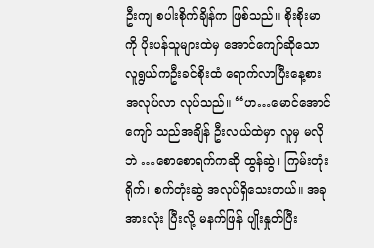ဦးကျ စပါးစိုက်ချိန်က ဖြစ်သည်။ စိုးစိုးမာကို ပိုးပန်သူများထဲမှ အောင်ကျော်ဆိုသော လူရွယ်ကဦးခင်စိုးထံ ရောက်လာပြီးနေ့စားအလုပ်လာ လုပ်သည်။ “ဟ…မောင်အောင်ကျော် သည်အချိန် ဦးလယ်ထဲမှာ လူမှ မလိုဘဲ …စောစောရက်ကဆို ထွန်ဆွဲ၊ ကြမ်းတုံး ရိုက်၊ စက်တုံးဆွဲ အလုပ်ရှိသေးတယ်။ အခု အားလုံး ပြီးလို့ မနက်ဖြန် ပျိုးနှုတ်ပြီး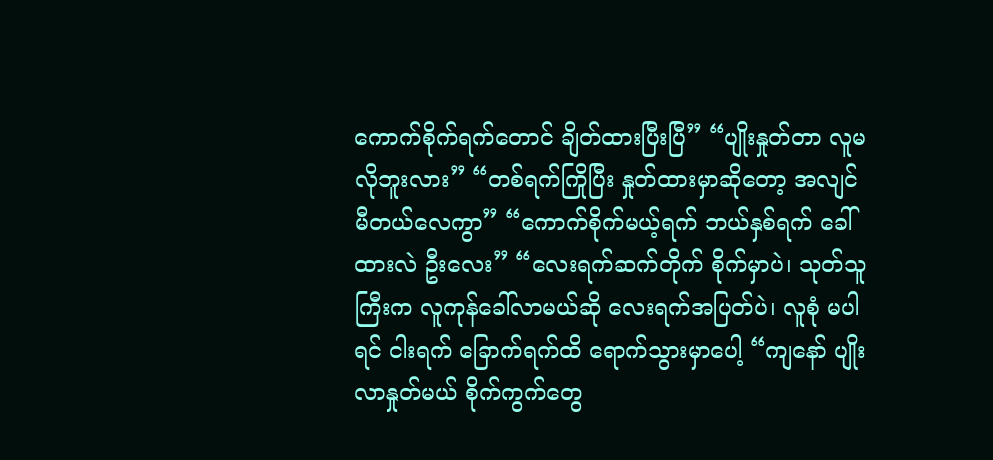ကောက်စိုက်ရက်တောင် ချိတ်ထားပြီးပြီ” “ပျိုးနှုတ်တာ လူမလိုဘူးလား” “တစ်ရက်ကြိုပြီး နှုတ်ထားမှာဆိုတော့ အလျင် မီတယ်လေကွာ” “ကောက်စိုက်မယ့်ရက် ဘယ်နှစ်ရက် ခေါ်ထားလဲ ဦးလေး” “လေးရက်ဆက်တိုက် စိုက်မှာပဲ၊ သုတ်သူကြီးက လူကုန်ခေါ်လာမယ်ဆို လေးရက်အပြတ်ပဲ၊ လူစုံ မပါရင် ငါးရက် ခြောက်ရက်ထိ ရောက်သွားမှာပေါ့ “ကျနော် ပျိုးလာနှုတ်မယ် စိုက်ကွက်တွေ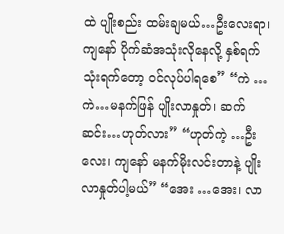ထဲ ပျိုးစည်း ထမ်းချမယ်…ဦးလေးရာ၊ ကျနော် ပိုက်ဆံအသုံးလိုနေလို့ နှစ်ရက်သုံးရက်တော့ ဝင်လုပ်ပါရစေ” “ကဲ …ကဲ…မနက်ဖြန် ပျိုးလာနှုတ်၊ ဆက်ဆင်း…ဟုတ်လား” “ဟုတ်ကဲ့ …ဦးလေး၊ ကျနော် မနက်မိုးလင်းတာနဲ့ ပျိုးလာနှုတ်ပါ့မယ်” “အေး …အေး၊ လာ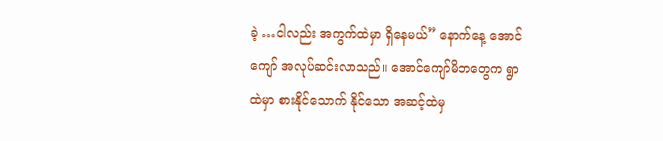ခဲ့ …ငါလည်း အကွက်ထဲမှာ ရှိနေမယ်” နောက်နေ့ အောင်ကျော် အလုပ်ဆင်းလာသည်။ အောင်ကျော်မိဘတွေက ရွာထဲမှာ စားနိုင်သောက် နိုင်သော အဆင့်ထဲမှ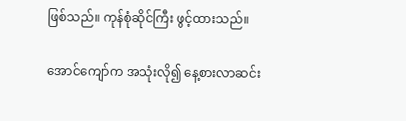ဖြစ်သည်။ ကုန်စုံဆိုင်ကြီး ဖွင့်ထားသည်။

အောင်ကျော်က အသုံးလို၍ နေ့စားလာဆင်း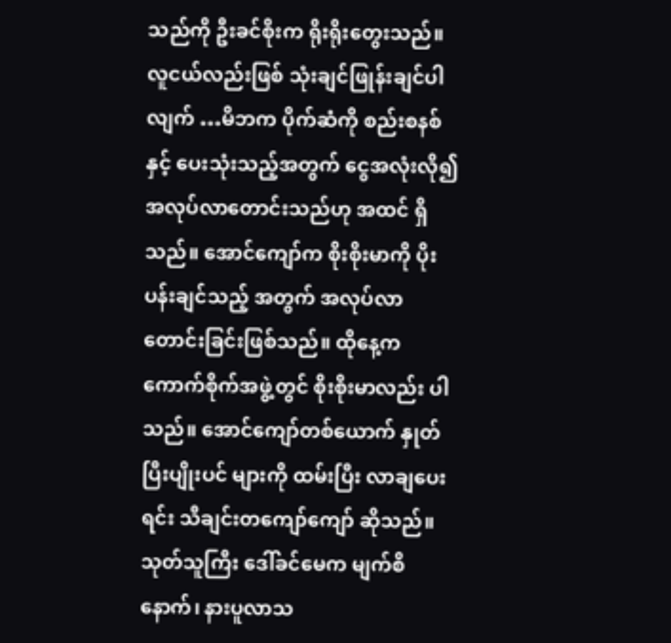သည်ကို ဦးခင်စိုးက ရိုးရိုးတွေးသည်။ လူငယ်လည်းဖြစ် သုံးချင်ဖြုန်းချင်ပါလျက် …မိဘက ပိုက်ဆံကို စည်းစနစ်နှင့် ပေးသုံးသည့်အတွက် ငွေအလုံးလို၍ အလုပ်လာတောင်းသည်ဟု အထင် ရှိသည်။ အောင်ကျော်က စိုးစိုးမာကို ပိုးပန်းချင်သည့် အတွက် အလုပ်လာတောင်းခြင်းဖြစ်သည်။ ထိုနေ့က ကောက်စိုက်အဖွဲ့တွင် စိုးစိုးမာလည်း ပါသည်။ အောင်ကျော်တစ်ယောက် နှုတ်ပြီးပျိုးပင် များကို ထမ်းပြီး လာချပေးရင်း သီချင်းတကျော်ကျော် ဆိုသည်။ သုတ်သူကြီး ဒေါ်ခင်မေက မျက်စိနောက်၊ နားပူလာသ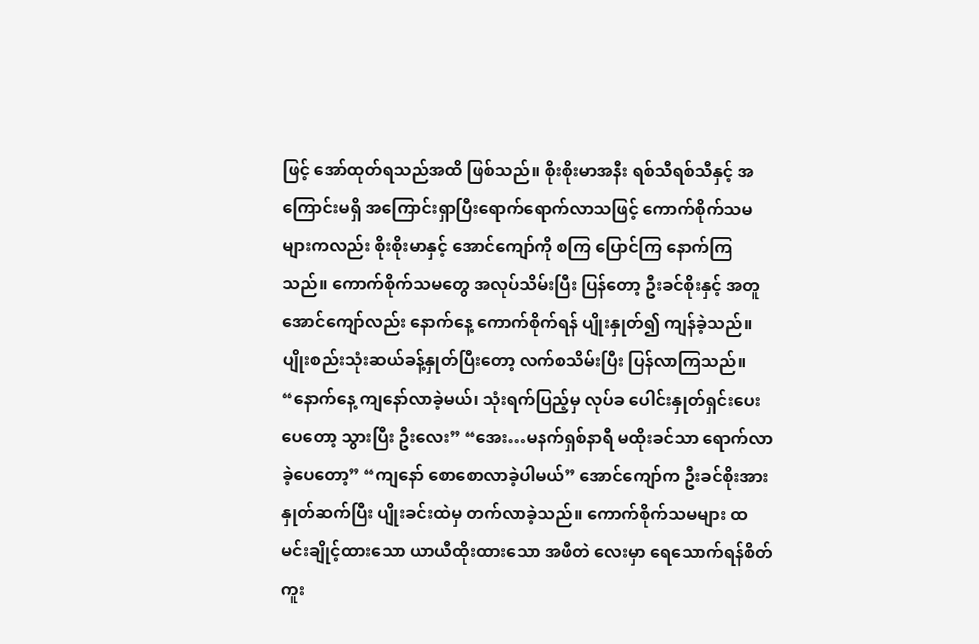ဖြင့် အော်ထုတ်ရသည်အထိ ဖြစ်သည်။ စိုးစိုးမာအနီး ရစ်သီရစ်သီနှင့် အကြောင်းမရှိ အကြောင်းရှာပြီးရောက်ရောက်လာသဖြင့် ကောက်စိုက်သမများကလည်း စိုးစိုးမာနှင့် အောင်ကျော်ကို စကြ ပြောင်ကြ နောက်ကြ သည်။ ကောက်စိုက်သမတွေ အလုပ်သိမ်းပြီး ပြန်တော့ ဦးခင်စိုးနှင့် အတူ အောင်ကျော်လည်း နောက်နေ့ ကောက်စိုက်ရန် ပျိုးနှုတ်၍ ကျန်ခဲ့သည်။ ပျိုးစည်းသုံးဆယ်ခန့်နှုတ်ပြီးတော့ လက်စသိမ်းပြီး ပြန်လာကြသည်။ “နောက်နေ့ ကျနော်လာခဲ့မယ်၊ သုံးရက်ပြည့်မှ လုပ်ခ ပေါင်းနှုတ်ရှင်းပေးပေတော့ သွားပြီး ဦးလေး” “အေး…မနက်ရှစ်နာရီ မထိုးခင်သာ ရောက်လာ ခဲ့ပေတော့” “ကျနော် စောစောလာခဲ့ပါမယ်” အောင်ကျော်က ဦးခင်စိုးအား နှုတ်ဆက်ပြီး ပျိုးခင်းထဲမှ တက်လာခဲ့သည်။ ကောက်စိုက်သမများ ထမင်းချိုင့်ထားသော ယာယီထိုးထားသော အဖီတဲ လေးမှာ ရေသောက်ရန်စိတ်ကူး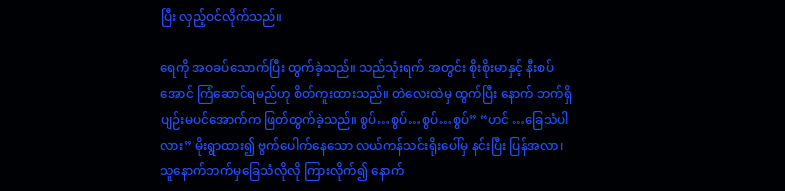ပြီး လှည့်ဝင်လိုက်သည်။

ရေကို အဝခပ်သောက်ပြီး ထွက်ခဲ့သည်။ သည်သုံးရက် အတွင်း စိုးစိုးမာနှင့် နီးစပ်အောင် ကြံဆောင်ရမည်ဟု စိတ်ကူးထားသည်။ တဲလေးထဲမှ ထွက်ပြီး နောက် ဘက်ရှိ ပျဉ်းမပင်အောက်က ဖြတ်ထွက်ခဲ့သည်။ စွပ်…စွပ်…စွပ်…စွပ်” “ဟင် …ခြေသံပါလား” မိုးရွာထား၍ ဗွက်ပေါက်နေသော လယ်ကန်သင်းရိုးပေါ်မှ နင်းပြီး ပြန်အလာ၊ သူနောက်ဘက်မှခြေသံလိုလို ကြားလိုက်၍ နောက်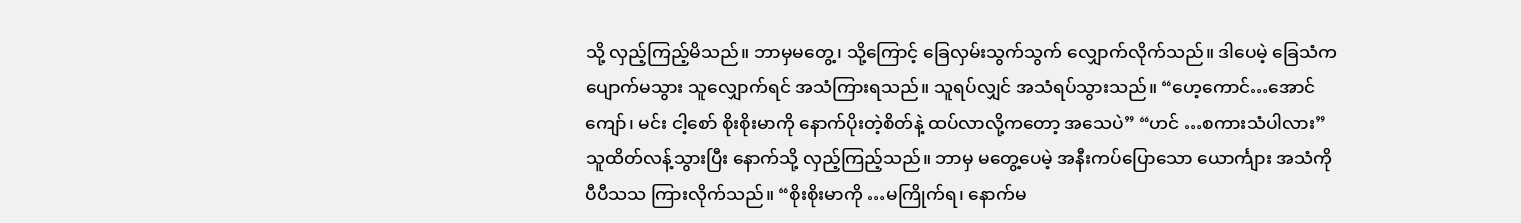သို့ လှည့်ကြည့်မိသည်။ ဘာမှမတွေ့၊ သို့ကြောင့် ခြေလှမ်းသွက်သွက် လျှောက်လိုက်သည်။ ဒါပေမဲ့ ခြေသံက ပျောက်မသွား သူလျှောက်ရင် အသံကြားရသည်။ သူရပ်လျှင် အသံရပ်သွားသည်။ “ဟေ့ကောင်…အောင်ကျော်၊ မင်း ငါ့စော် စိုးစိုးမာကို နောက်ပိုးတဲ့စိတ်နဲ့ ထပ်လာလို့ကတော့ အသေပဲ” “ဟင် …စကားသံပါလား” သူထိတ်လန့်သွားပြီး နောက်သို့ လှည့်ကြည့်သည်။ ဘာမှ မတွေ့ပေမဲ့ အနီးကပ်ပြောသော ယောင်္ကျား အသံကို ပီပီသသ ကြားလိုက်သည်။ “စိုးစိုးမာကို …မကြိုက်ရ၊ နောက်မ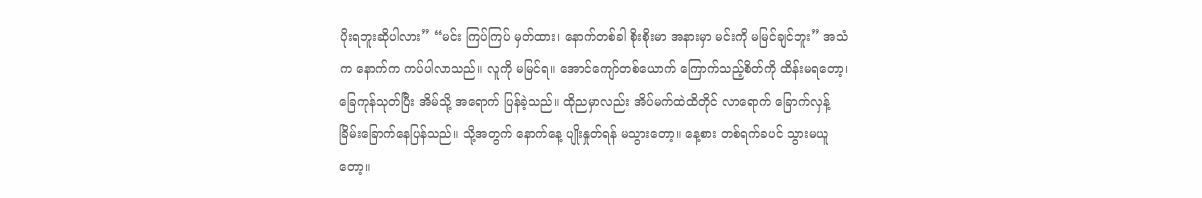ပိုးရဘူးဆိုပါလား” “မင်း ကြပ်ကြပ် မှတ်ထား၊ နောက်တစ်ခါ စိုးစိုးမာ အနားမှာ မင်းကို မမြင်ချင်ဘူး” အသံက နောက်က ကပ်ပါလာသည်။ လူကို မမြင်ရ။ အောင်ကျော်တစ်ယောက် ကြောက်သည့်စိတ်ကို ထိန်းမရတော့၊ ခြေကုန်သုတ်ပြီး အိမ်သို့ အရောက် ပြန်ခဲ့သည်။ ထိုညမှာလည်း အိပ်မက်ထဲထိတိုင် လာရောက် ခြောက်လှန့်ခြိမ်းခြောက်နေပြန်သည်။ သို့အတွက် နောက်နေ့ ပျိုးနှုတ်ရန် မသွားတော့။ နေ့စား တစ်ရက်ခပင် သွားမယူတော့။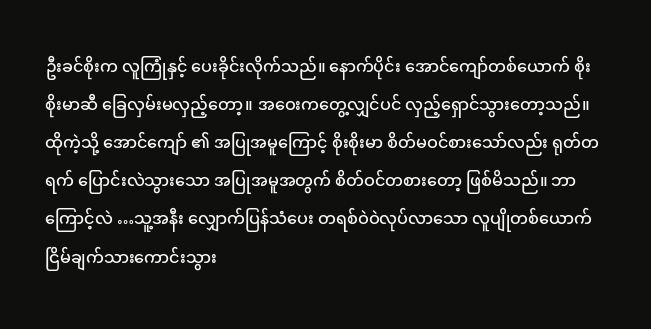ဦးခင်စိုးက လူကြုံနှင့် ပေးခိုင်းလိုက်သည်။ နောက်ပိုင်း အောင်ကျော်တစ်ယောက် စိုးစိုးမာဆီ ခြေလှမ်းမလှည့်တော့။ အဝေးကတွေ့လျှင်ပင် လှည့်ရှောင်သွားတော့သည်။ ထိုကဲ့သို့ အောင်ကျော် ၏ အပြုအမူကြောင့် စိုးစိုးမာ စိတ်မဝင်စားသော်လည်း ရုတ်တရက် ပြောင်းလဲသွားသော အပြုအမူအတွက် စိတ်ဝင်တစားတော့ ဖြစ်မိသည်။ ဘာကြောင့်လဲ …သူ့အနီး လျှောက်ပြန်သံပေး တရစ်ဝဲဝဲလုပ်လာသော လူပျိုတစ်ယောက် ငြိမ်ချက်သားကောင်းသွား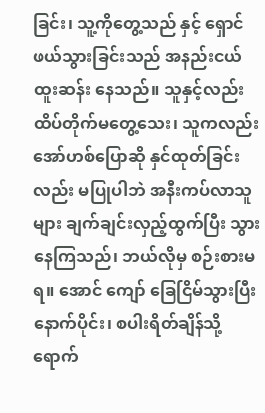ခြင်း၊ သူ့ကိုတွေ့သည် နှင့် ရှောင်ဖယ်သွားခြင်းသည် အနည်းငယ် ထူးဆန်း နေသည်။ သူနှင့်လည်း ထိပ်တိုက်မတွေ့သေး၊ သူကလည်း အော်ဟစ်ပြောဆို နှင်ထုတ်ခြင်းလည်း မပြုပါဘဲ အနီးကပ်လာသူများ ချက်ချင်းလှည့်ထွက်ပြီး သွားနေကြသည်၊ ဘယ်လိုမှ စဉ်းစားမရ။ အောင် ကျော် ခြေငြိမ်သွားပြီးနောက်ပိုင်း၊ စပါးရိတ်ချိန်သို့ ရောက်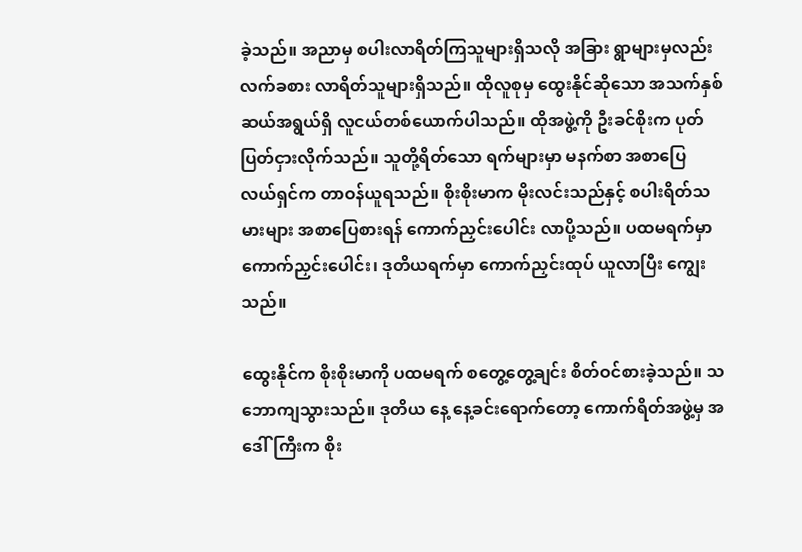ခဲ့သည်။ အညာမှ စပါးလာရိတ်ကြသူများရှိသလို အခြား ရွာများမှလည်း လက်ခစား လာရိတ်သူများရှိသည်။ ထိုလူစုမှ ထွေးနိုင်ဆိုသော အသက်နှစ်ဆယ်အရွယ်ရှိ လူငယ်တစ်ယောက်ပါသည်။ ထိုအဖွဲ့ကို ဦးခင်စိုးက ပုတ်ပြတ်ငှားလိုက်သည်။ သူတို့ရိတ်သော ရက်များမှာ မနက်စာ အစာပြေ လယ်ရှင်က တာဝန်ယူရသည်။ စိုးစိုးမာက မိုးလင်းသည်နှင့် စပါးရိတ်သမားများ အစာပြေစားရန် ကောက်ညှင်းပေါင်း လာပို့သည်။ ပထမရက်မှာ ကောက်ညှင်းပေါင်း၊ ဒုတိယရက်မှာ ကောက်ညှင်းထုပ် ယူလာပြီး ကျွေးသည်။

ထွေးနိုင်က စိုးစိုးမာကို ပထမရက် စတွေ့တွေ့ချင်း စိတ်ဝင်စားခဲ့သည်။ သဘောကျသွားသည်။ ဒုတိယ နေ့ နေ့ခင်းရောက်တော့ ကောက်ရိတ်အဖွဲ့မှ အဒေါ်ကြီးက စိုး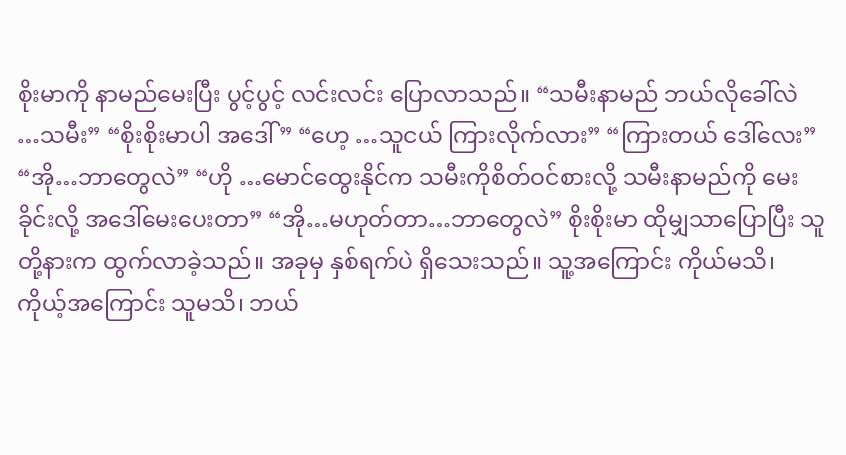စိုးမာကို နာမည်မေးပြီး ပွင့်ပွင့် လင်းလင်း ပြောလာသည်။ “သမီးနာမည် ဘယ်လိုခေါ်လဲ …သမီး” “စိုးစိုးမာပါ အဒေါ်” “ဟေ့ …သူငယ် ကြားလိုက်လား” “ကြားတယ် ဒေါ်လေး” “အို…ဘာတွေလဲ” “ဟို …မောင်ထွေးနိုင်က သမီးကိုစိတ်ဝင်စားလို့ သမီးနာမည်ကို မေးခိုင်းလို့ အဒေါ်မေးပေးတာ” “အို…မဟုတ်တာ…ဘာတွေလဲ” စိုးစိုးမာ ထိုမျှသာပြောပြီး သူတို့နားက ထွက်လာခဲ့သည်။ အခုမှ နှစ်ရက်ပဲ ရှိသေးသည်။ သူ့အကြောင်း ကိုယ်မသိ၊ ကိုယ့်အကြောင်း သူမသိ၊ ဘယ်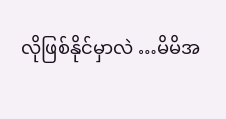လိုဖြစ်နိုင်မှာလဲ …မိမိအ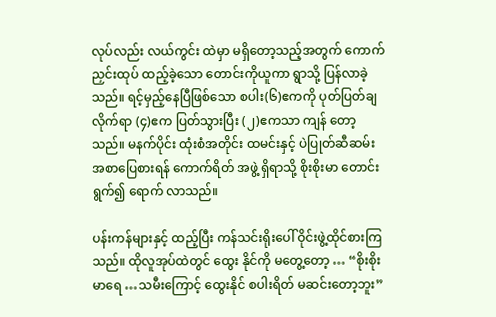လုပ်လည်း လယ်ကွင်း ထဲမှာ မရှိတော့သည့်အတွက် ကောက်ညှင်းထုပ် ထည့်ခဲ့သော တောင်းကိုယူကာ ရွာသို့ ပြန်လာခဲ့သည်။ ရင့်မှည့်နေပြီဖြစ်သော စပါး(၆)ဧကကို ပုတ်ပြတ်ချ လိုက်ရာ (၄)ဧက ပြတ်သွားပြီး (၂)ဧကသာ ကျန် တော့သည်။ မနက်ပိုင်း ထုံးစံအတိုင်း ထမင်းနှင့် ပဲပြုတ်ဆီဆမ်း အစာပြေစားရန် ကောက်ရိတ် အဖွဲ့ ရှိရာသို့ စိုးစိုးမာ တောင်းရွက်၍ ရောက် လာသည်။

ပန်းကန်များနှင့် ထည့်ပြီး ကန်သင်းရိုးပေါ် ဝိုင်းဖွဲ့ထိုင်စားကြသည်။ ထိုလူအုပ်ထဲတွင် ထွေး နိုင်ကို မတွေ့တော့ … “စိုးစိုးမာရေ …သမီးကြောင့် ထွေးနိုင် စပါးရိတ် မဆင်းတော့ဘူး”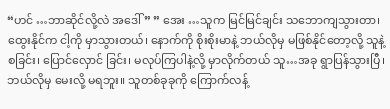“ဟင် …ဘာဆိုင်လို့လဲ အဒေါ်” ” အေး …သူက မြင်မြင်ချင်း သဘောကျသွားတာ၊ ထွေးနိုင်က ငါ့ကို မှာသွားတယ်၊ နောက်ကို စိုးစိုးမာနဲ့ ဘယ်လိုမှ မဖြစ်နိုင်တော့လို့ သူနဲ့စခြင်း၊ ပြောင်လှောင် ခြင်း၊ မလုပ်ကြပါနဲ့လို့ မှာလိုက်တယ် သူ…အခု ရွာပြန်သွားပြီ၊ ဘယ်လိုမှ မေးလို့ မရဘူး။ သူတစ်ခုခုကို ကြောက်လန့်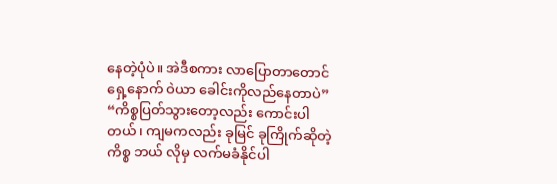နေတဲ့ပုံပဲ။ အဲဒီစကား လာပြောတာတောင် ရှေ့နောက် ဝဲယာ ခေါင်းကိုလည်နေတာပဲ” “ကိစ္စပြတ်သွားတော့လည်း ကောင်းပါတယ်၊ ကျမကလည်း ခုမြင် ခုကြိုက်ဆိုတဲ့ကိစ္စ ဘယ် လိုမှ လက်မခံနိုင်ပါ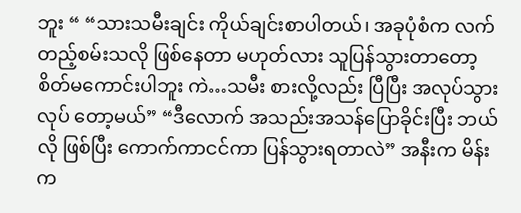ဘူး “ “သားသမီးချင်း ကိုယ်ချင်းစာပါတယ်၊ အခုပုံစံက လက်တည့်စမ်းသလို ဖြစ်နေတာ မဟုတ်လား သူပြန်သွားတာတော့ စိတ်မကောင်းပါဘူး ကဲ…သမီး စားလို့လည်း ပြီပြီး အလုပ်သွားလုပ် တော့မယ်” “ဒီလောက် အသည်းအသန်ပြောခိုင်းပြီး ဘယ်လို ဖြစ်ပြီး ကောက်ကာငင်ကာ ပြန်သွားရတာလဲ” အနီးက မိန်းက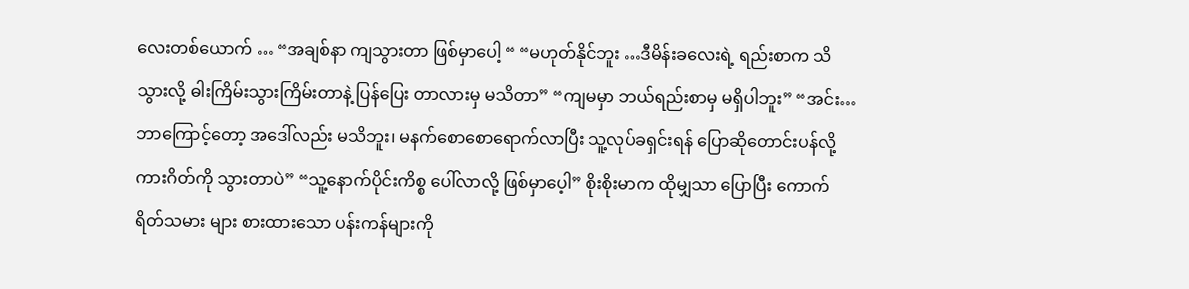လေးတစ်ယောက် … “အချစ်နာ ကျသွားတာ ဖြစ်မှာပေါ့ “ “မဟုတ်နိုင်ဘူး …ဒီမိန်းခလေးရဲ့ ရည်းစာက သိသွားလို့ ဓါးကြိမ်းသွားကြိမ်းတာနဲ့ ပြန်ပြေး တာလားမှ မသိတာ” “ကျမမှာ ဘယ်ရည်းစာမှ မရှိပါဘူး” “အင်း…ဘာကြောင့်တော့ အဒေါ်လည်း မသိဘူး၊ မနက်စောစောရောက်လာပြီး သူ့လုပ်ခရှင်းရန် ပြောဆိုတောင်းပန်လို့ ကားဂိတ်ကို သွားတာပဲ” “သူ့နောက်ပိုင်းကိစ္စ ပေါ်လာလို့ ဖြစ်မှာပေ့ါ” စိုးစိုးမာက ထိုမျှသာ ပြောပြီး ကောက်ရိတ်သမား များ စားထားသော ပန်းကန်များကို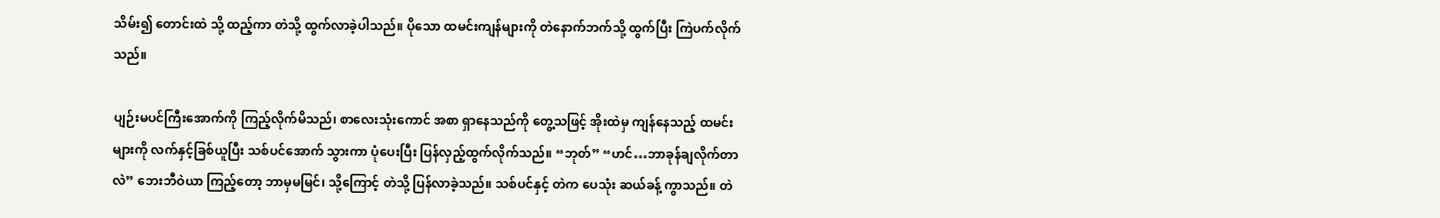သိမ်း၍ တောင်းထဲ သို့ ထည့်ကာ တဲသို့ ထွက်လာခဲ့ပါသည်။ ပိုသော ထမင်းကျန်များကို တဲနောက်ဘက်သို့ ထွက်ပြီး ကြဲပက်လိုက်သည်။

ပျဉ်းမပင်ကြီးအောက်ကို ကြည့်လိုက်မိသည်၊ စာလေးသုံးကောင် အစာ ရှာနေသည်ကို တွေ့သဖြင့် အိုးထဲမှ ကျန်နေသည့် ထမင်းများကို လက်နှင့်ခြစ်ယူပြီး သစ်ပင်အောက် သွားကာ ပုံပေးပြီး ပြန်လှည့်ထွက်လိုက်သည်။ “ဘုတ်” “ဟင်…ဘာခုန်ချလိုက်တာလဲ” ဘေးဘီဝဲယာ ကြည့်တော့ ဘာမှမမြင်၊ သို့ကြောင့် တဲသို့ ပြန်လာခဲ့သည်။ သစ်ပင်နှင့် တဲက ပေသုံး ဆယ်ခန့် ကွာသည်။ တဲ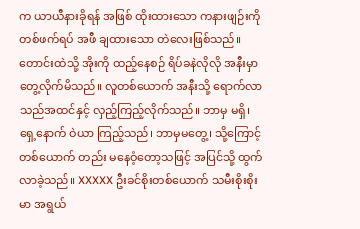က ယာယီနားခိုရန် အဖြစ် ထိုးထားသော ကနားဖျဉ်းကို တစ်ဖက်ရပ် အဖီ ချထားသော တဲလေးဖြစ်သည်။ တောင်းထဲသို့ အိုးကို ထည့်နေစဉ် ရိပ်ခနဲလိုလို အနီးမှာ တွေ့လိုက်မိသည်။ လူတစ်ယောက် အနီးသို့ ရောက်လာသည်အထင်နှင့် လှည့်ကြည့်လိုက်သည်။ ဘာမှ မရှိ၊ ရှေ့နောက် ဝဲယာ ကြည့်သည်၊ ဘာမှမတွေ့၊ သို့ကြောင့် တစ်ယောက် တည်း မနေဝံ့တော့သဖြင့် အပြင်သို့ ထွက်လာခဲ့သည်။ XXXXX ဦးခင်စိုးတစ်ယောက် သမီးစိုးစိုးမာ အရွယ်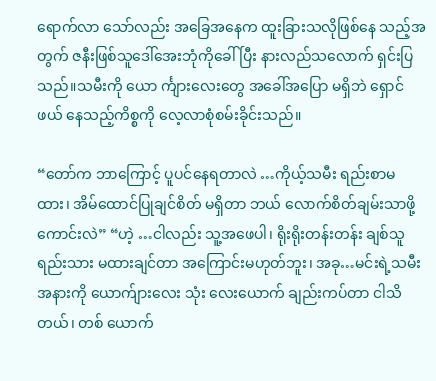ရောက်လာ သော်လည်း အခြေအနေက ထူးခြားသလိုဖြစ်နေ သည့်အတွက် ဇနီးဖြစ်သူဒေါ်အေးဘုံကိုခေါ်ပြီး နားလည်သလောက် ရှင်းပြသည်။သမီးကို ယော င်္ကျားလေးတွေ အခေါ်အပြော မရှိဘဲ ရှောင်ဖယ် နေသည့်ကိစ္စကို လေ့လာစုံစမ်းခိုင်းသည်။

“တော်က ဘာကြောင့် ပူပင်နေရတာလဲ …ကိုယ့်သမီး ရည်းစာမထား၊ အိမ်ထောင်ပြုချင်စိတ် မရှိတာ ဘယ် လောက်စိတ်ချမ်းသာဖို့ ကောင်းလဲ” “ဟဲ့ …ငါလည်း သူ့အဖေပါ၊ ရိုးရိုးတန်းတန်း ချစ်သူ ရည်းသား မထားချင်တာ အကြောင်းမဟုတ်ဘူး၊ အခု…မင်းရဲ့သမီးအနားကို ယောက်ျားလေး သုံး လေးယောက် ချည်းကပ်တာ ငါသိတယ်၊ တစ် ယောက်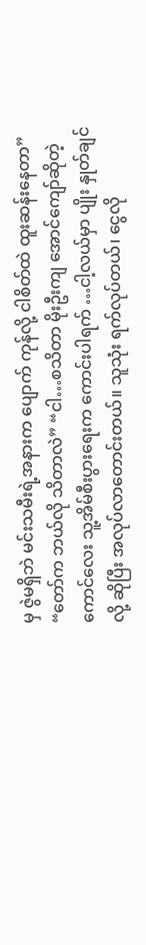မှ ဇွဲမရှိဘဲ မင်းသမီးရဲ့အနားက ပျောက် ကုန်လို့ ငါစိတ်ထဲ ထူးဆန်းနေတာ” “တော်က ဘယ်လို သိတာလဲ” “ငါ…စသိတာ မိုးဦးကျ အောင်ကျော်ဆိုတဲ့ကောင်လေး သူ့အိမ်စီးပွားရေးက ကောင်းပါရက် …ငါ့လယ်မှာ ပျိုး နှုတ်ချင်လို့ ဆိုပြီး အလုပ်လာတောင်းတယ်။ သူသုံး ရက်လုပ်တယ်၊ ငွေလို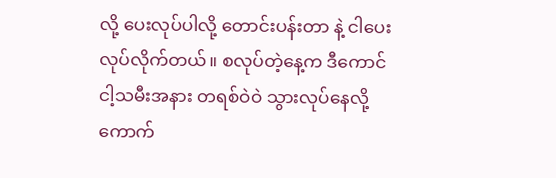လို့ ပေးလုပ်ပါလို့ တောင်းပန်းတာ နဲ့ ငါပေးလုပ်လိုက်တယ်။ စလုပ်တဲ့နေ့က ဒီကောင် ငါ့သမီးအနား တရစ်ဝဲဝဲ သွားလုပ်နေလို့ ကောက်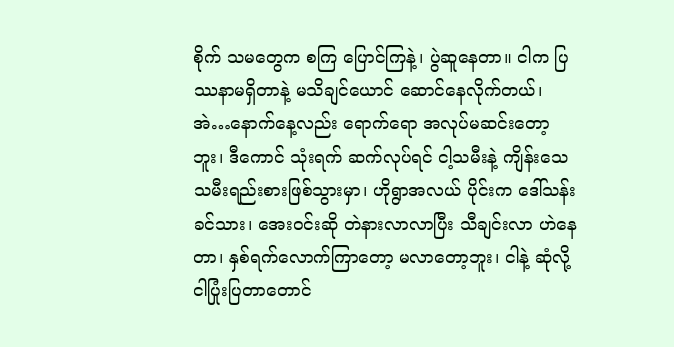စိုက် သမတွေက စကြ ပြောင်ကြနဲ့၊ ပွဲဆူနေတာ။ ငါက ပြဿနာမရှိတာနဲ့ မသိချင်ယောင် ဆောင်နေလိုက်တယ်၊ အဲ…နောက်နေ့လည်း ရောက်ရော အလုပ်မဆင်းတော့ ဘူး၊ ဒီကောင် သုံးရက် ဆက်လုပ်ရင် ငါ့သမီးနဲ့ ကျိန်းသေ သမီးရည်းစားဖြစ်သွားမှာ၊ ဟိုရွာအလယ် ပိုင်းက ဒေါ်သန်းခင်သား၊ အေးဝင်းဆို တဲနားလာလာပြီး သီချင်းလာ ဟဲနေတာ၊ နှစ်ရက်လောက်ကြာတော့ မလာတော့ဘူး၊ ငါနဲ့ ဆုံလို့ ငါပြုံးပြတာတောင်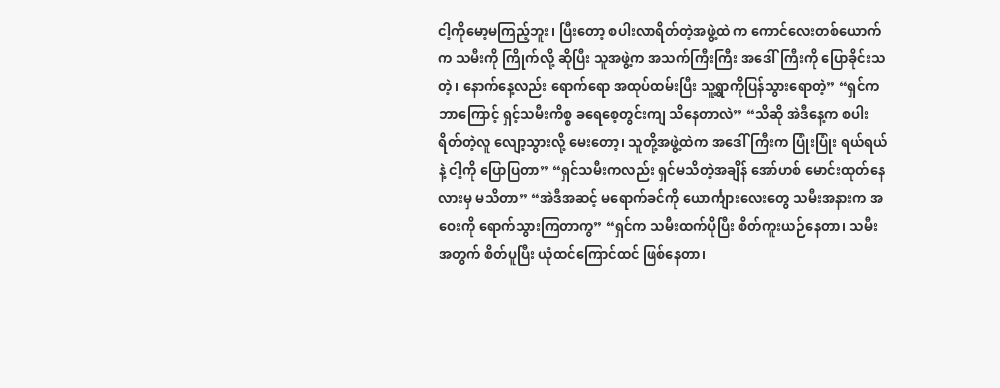ငါ့ကိုမော့မကြည့်ဘူး၊ ပြီးတော့ စပါးလာရိတ်တဲ့အဖွဲ့ထဲ က ကောင်လေးတစ်ယောက်က သမီးကို ကြိုက်လို့ ဆိုပြီး သူအဖွဲ့က အသက်ကြီးကြီး အဒေါ်ကြီးကို ပြောခိုင်းသတဲ့၊ နောက်နေ့လည်း ရောက်ရော အထုပ်ထမ်းပြီး သူ့ရွာကိုပြန်သွားရောတဲ့” “ရှင်က ဘာကြောင့် ရှင့်သမီးကိစ္စ ခရေစေ့တွင်းကျ သိနေတာလဲ” “သိဆို အဲဒီနေ့က စပါးရိတ်တဲ့လူ လျော့သွားလို့ မေးတော့၊ သူတို့အဖွဲ့ထဲက အဒေါ်ကြီးက ပြုံးပြုံး ရယ်ရယ်နဲ့ ငါ့ကို ပြောပြတာ” “ရှင်သမီးကလည်း ရှင်မသိတဲ့အချိန် အော်ဟစ် မောင်းထုတ်နေလားမှ မသိတာ” “အဲဒီအဆင့် မရောက်ခင်ကို ယောင်္ကျားလေးတွေ သမီးအနားက အဝေးကို ရောက်သွားကြတာကွ” “ရှင်က သမီးထက်ပိုပြီး စိတ်ကူးယဉ်နေတာ၊ သမီးအတွက် စိတ်ပူပြီး ယုံထင်ကြောင်ထင် ဖြစ်နေတာ၊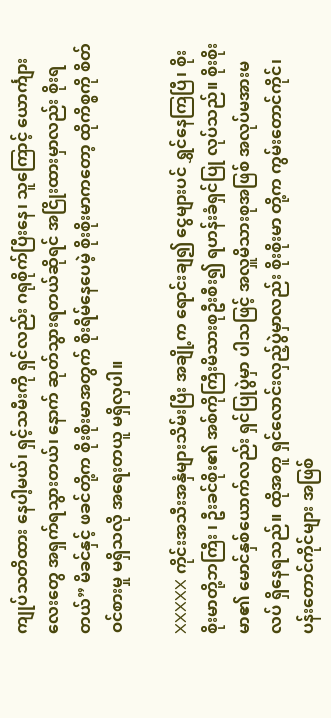ကျုပ်သတိထား နေပါ့မယ်၊ ရှင့်သမီးကို ရှင်လည်း ဂရုစိုက်ပြီးနေ၊ သူကြောင့် ယောင်္ကျားလေးတွေ အရှက်ရသွားတယ်၊ နောက် ဆုတ်သွားရတယ်ဆိုရင် အငြိုးထားမှာလည်း စိုးရတယ်” မိခင်နှင့် ဖခင်တို့က စိုးစိုးမာအတွက် စိုးရိမ်နေပေမဲ့ စိုးစိုးမာကတော့ ထိုကိစ္စကို စိတ်ဝင်စားမှု မရှိသလို အရေးတယူ မရှိလှပါ။

XXXXX ကိုင်းအသီးအနှံများသိမ်းပြီး အချို့က ရောင်းချ၍ ငွေများပင် ရွှင်နေကြပြီ၊ စိုးစိုးမာတို့ဘကြီး ၊ ဦးခင်စိုး၏ အစ်ကိုကြီးမိသားစုဦးစီး၍ ရဟန်းခံရှင်ပြု လုပ်သည်။ စိုးစိုးမာ၏ မောင်နှစ်ယောက်လည်း ရှင်ပြုပွဲမှာ ပါသဖြင့် အလှူမိသားစုအဖြစ် အလုပ်မအားမလပ် ရှိနေရသည်။ ထိုအတူ ရှင်လောင်းလှည့်ပွဲမှာလည်း စိုးစိုးမာ တို့က ကွမ်းတောင်ကိုင်၊ ပန်းတောင်ကိုင်များ အဖြစ်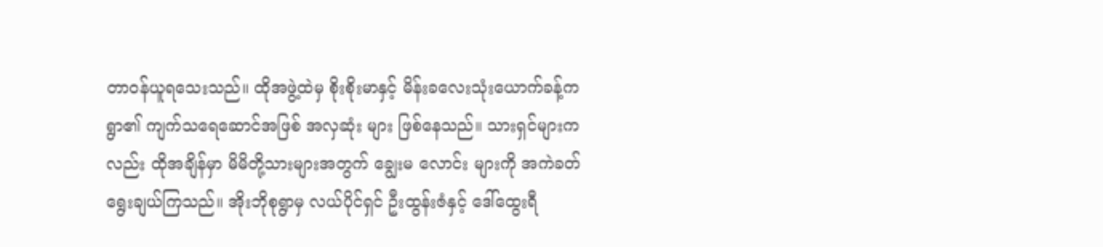တာဝန်ယူရသေးသည်။ ထိုအဖွဲ့ထဲမှ စိုးစိုးမာနှင့် မိန်းခလေးသုံးယောက်ခန့်က ရွာ၏ ကျက်သရေဆောင်အဖြစ် အလှဆုံး များ ဖြစ်နေသည်။ သားရှင်များကလည်း ထိုအချိန်မှာ မိမိတို့သားများအတွက် ချွေးမ လောင်း များကို အကဲခတ် ရွေးချယ်ကြသည်။ အိုးဘိုစုရွာမှ လယ်ပိုင်ရှင် ဦးထွန်းဇံနှင့် ဒေါ်ထွေးရီ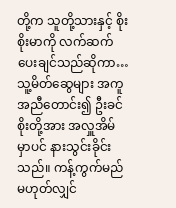တို့က သူတို့သားနှင့် စိုးစိုးမာကို လက်ဆက်ပေးချင်သည်ဆိုကာ… သူ့မိတ်ဆွေများ အကူအညီတောင်း၍ ဦးခင်စိုးတို့အား အလှူအိမ်မှာပင် နားသွင်းခိုင်းသည်။ ကန့်ကွက်မည်မဟုတ်လျှင်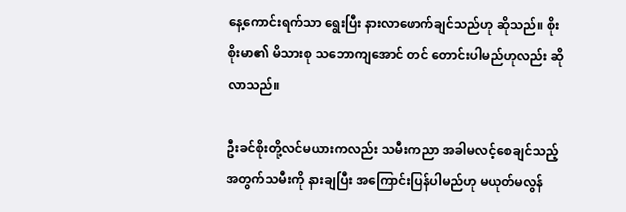နေ့ကောင်းရက်သာ ရွေးပြီး နားလာဖောက်ချင်သည်ဟု ဆိုသည်။ စိုးစိုးမာ၏ မိသားစု သဘောကျအောင် တင် တောင်းပါမည်ဟုလည်း ဆိုလာသည်။

ဦးခင်စိုးတို့လင်မယားကလည်း သမီးကညာ အခါမလင့်စေချင်သည့်အတွက်သမီးကို နားချပြီး အကြောင်းပြန်ပါမည်ဟု မယုတ်မလွန်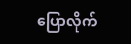ပြောလိုက်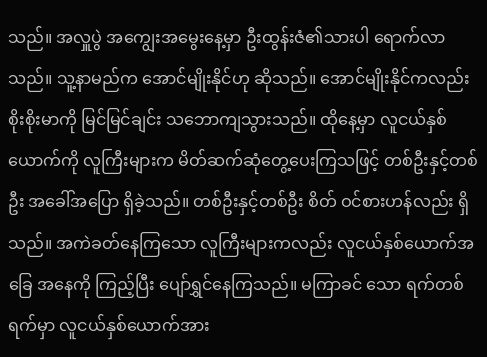သည်။ အလှူပွဲ အကျွေးအမွေးနေ့မှာ ဦးထွန်းဇံ၏သားပါ ရောက်လာသည်။ သူ့နာမည်က အောင်မျိုးနိုင်ဟု ဆိုသည်။ အောင်မျိုးနိုင်ကလည်း စိုးစိုးမာကို မြင်မြင်ချင်း သဘောကျသွားသည်။ ထိုနေ့မှာ လူငယ်နှစ်ယောက်ကို လူကြီးများက မိတ်ဆက်ဆုံတွေ့ပေးကြသဖြင့် တစ်ဦးနှင့်တစ်ဦး အခေါ်အပြော ရှိခဲ့သည်။ တစ်ဦးနှင့်တစ်ဦး စိတ် ဝင်စားဟန်လည်း ရှိသည်။ အကဲခတ်နေကြသော လူကြီးများကလည်း လူငယ်နှစ်ယောက်အခြေ အနေကို ကြည့်ပြီး ပျော်ရွှင်နေကြသည်။ မကြာခင် သော ရက်တစ်ရက်မှာ လူငယ်နှစ်ယောက်အား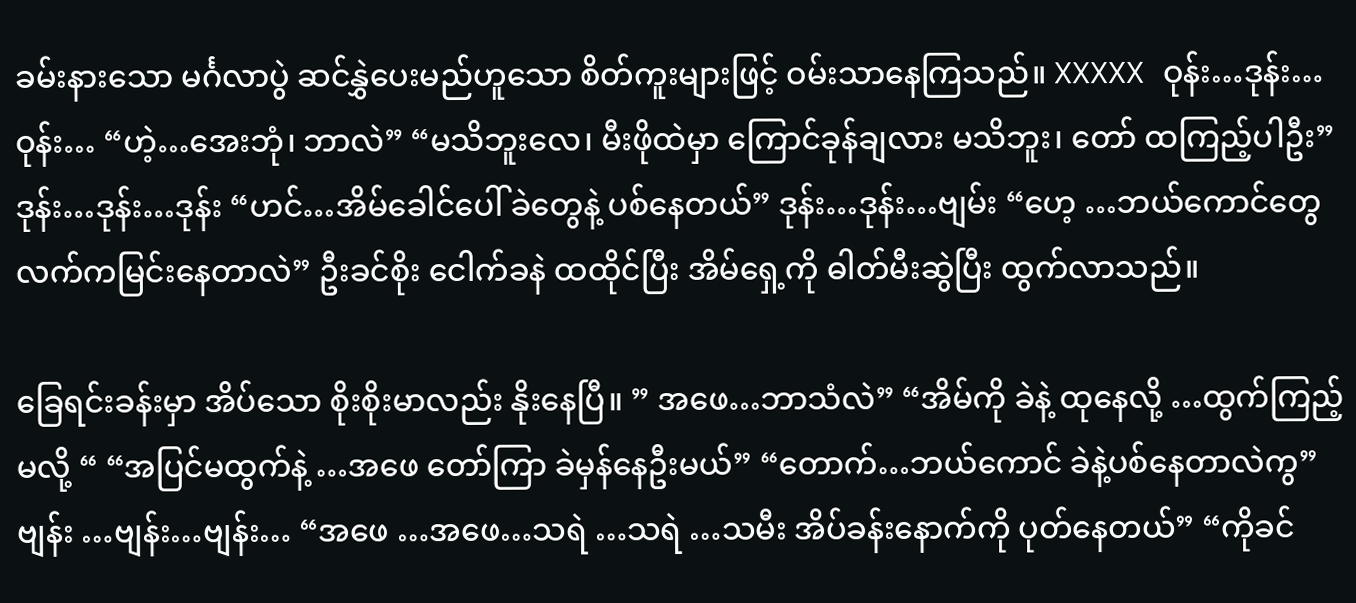ခမ်းနားသော မင်္ဂလာပွဲ ဆင်နွှဲပေးမည်ဟူသော စိတ်ကူးများဖြင့် ဝမ်းသာနေကြသည်။ XXXXX ဝုန်း…ဒုန်း…ဝုန်း… “ဟဲ့…အေးဘုံ၊ ဘာလဲ” “မသိဘူးလေ၊ မီးဖိုထဲမှာ ကြောင်ခုန်ချလား မသိဘူး၊ တော် ထကြည့်ပါဦး” ဒုန်း…ဒုန်း…ဒုန်း “ဟင်…အိမ်ခေါင်ပေါ် ခဲတွေနဲ့ ပစ်နေတယ်” ဒုန်း…ဒုန်း…ဗျမ်း “ဟေ့ …ဘယ်ကောင်တွေ လက်ကမြင်းနေတာလဲ” ဦးခင်စိုး ငေါက်ခနဲ ထထိုင်ပြီး အိမ်ရှေ့ကို ဓါတ်မီးဆွဲပြီး ထွက်လာသည်။

ခြေရင်းခန်းမှာ အိပ်သော စိုးစိုးမာလည်း နိုးနေပြီ။ ” အဖေ…ဘာသံလဲ” “အိမ်ကို ခဲနဲ့ ထုနေလို့ …ထွက်ကြည့်မလို့ “ “အပြင်မထွက်နဲ့ …အဖေ တော်ကြာ ခဲမှန်နေဦးမယ်” “တောက်…ဘယ်ကောင် ခဲနဲ့ပစ်နေတာလဲကွ” ဗျန်း …ဗျန်း…ဗျန်း… “အဖေ …အဖေ…သရဲ …သရဲ …သမီး အိပ်ခန်းနောက်ကို ပုတ်နေတယ်” “ကိုခင်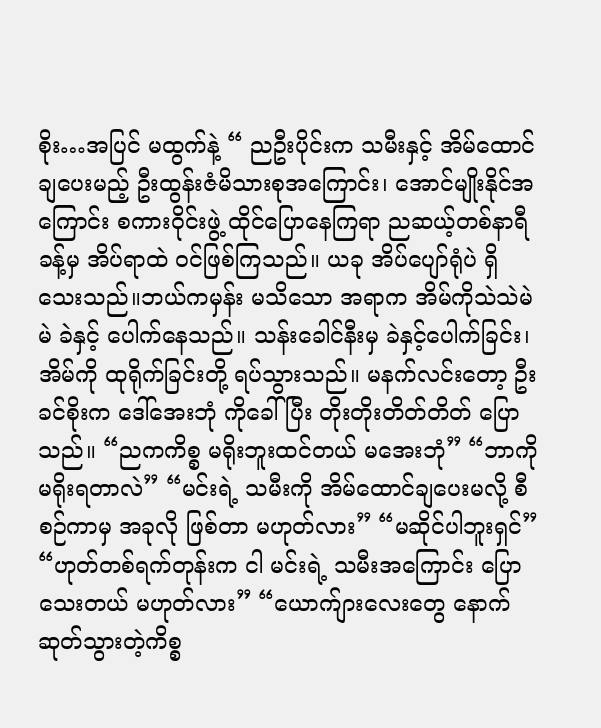စိုး…အပြင် မထွက်နဲ့ “ ညဦးပိုင်းက သမီးနှင့် အိမ်ထောင်ချပေးမည့် ဦးထွန်းဇံမိသားစုအကြောင်း၊ အောင်မျိုးနိုင်အ ကြောင်း စကားဝိုင်းဖွဲ့ ထိုင်ပြောနေကြရာ ညဆယ့်တစ်နာရီခန့်မှ အိပ်ရာထဲ ဝင်ဖြစ်ကြသည်။ ယခု အိပ်ပျော်ရုံပဲ ရှိသေးသည်။ဘယ်ကမှန်း မသိသော အရာက အိမ်ကိုသဲသဲမဲမဲ ခဲနှင့် ပေါက်နေသည်။ သန်းခေါင်နီးမှ ခဲနှင့်ပေါက်ခြင်း၊ အိမ်ကို ထုရိုက်ခြင်းတို့ ရပ်သွားသည်။ မနက်လင်းတော့ ဦးခင်စိုးက ဒေါ်အေးဘုံ ကိုခေါ်ပြီး တိုးတိုးတိတ်တိတ် ပြောသည်။ “ညကကိစ္စ မရိုးဘူးထင်တယ် မအေးဘုံ” “ဘာကို မရိုးရတာလဲ” “မင်းရဲ့ သမီးကို အိမ်ထောင်ချပေးမလို့ စီစဉ်ကာမှ အခုလို ဖြစ်တာ မဟုတ်လား” “မဆိုင်ပါဘူးရှင်” “ဟုတ်တစ်ရက်တုန်းက ငါ မင်းရဲ့ သမီးအကြောင်း ပြောသေးတယ် မဟုတ်လား” “ယောက်ျားလေးတွေ နောက်ဆုတ်သွားတဲ့ကိစ္စ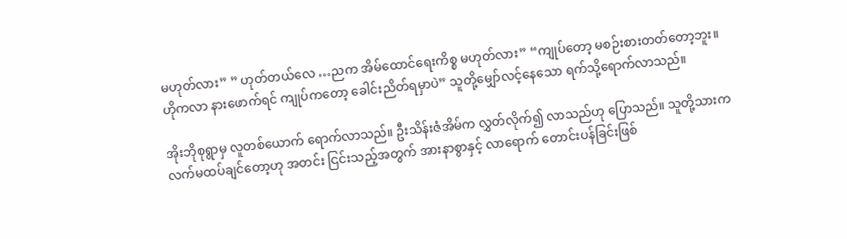မဟုတ်လား” ” ဟုတ်တယ်လေ …ညက အိမ်ထောင်ရေးကိစ္စ မဟုတ်လား” “ကျုပ်တော့ မစဉ်းစားတတ်တော့ဘူး။ ဟိုကလာ နားဖောက်ရင် ကျုပ်ကတော့ ခေါင်းညိတ်ရမှာပဲ” သူတို့မျှော်လင့်နေသော ရက်သို့ရောက်လာသည်။

အိုးဘိုစုရွာမှ လူတစ်ယောက် ရောက်လာသည်။ ဦးသိန်းဇံအိမ်က လွှတ်လိုက်၍ လာသည်ဟု ပြောသည်။ သူတို့သားက လက်မထပ်ချင်တော့ဟု အတင်း ငြင်းသည့်အတွက် အားနာစွာနှင့် လာရောက် တောင်းပန်ခြင်းဖြစ်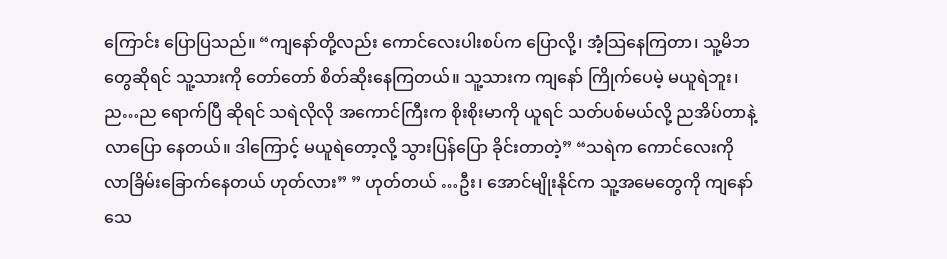ကြောင်း ပြောပြသည်။ “ကျနော်တို့လည်း ကောင်လေးပါးစပ်က ပြောလို့၊ အံ့သြနေကြတာ၊ သူ့မိဘတွေဆိုရင် သူ့သားကို တော်တော် စိတ်ဆိုးနေကြတယ်။ သူ့သားက ကျနော် ကြိုက်ပေမဲ့ မယူရဲဘူး၊ ည…ည ရောက်ပြီ ဆိုရင် သရဲလိုလို အကောင်ကြီးက စိုးစိုးမာကို ယူရင် သတ်ပစ်မယ်လို့ ညအိပ်တာနဲ့ လာပြော နေတယ်။ ဒါကြောင့် မယူရဲတော့လို့ သွားပြန်ပြော ခိုင်းတာတဲ့” “သရဲက ကောင်လေးကို လာခြိမ်းခြောက်နေတယ် ဟုတ်လား” ” ဟုတ်တယ် …ဦး၊ အောင်မျိုးနိုင်က သူ့အမေတွေကို ကျနော် သေ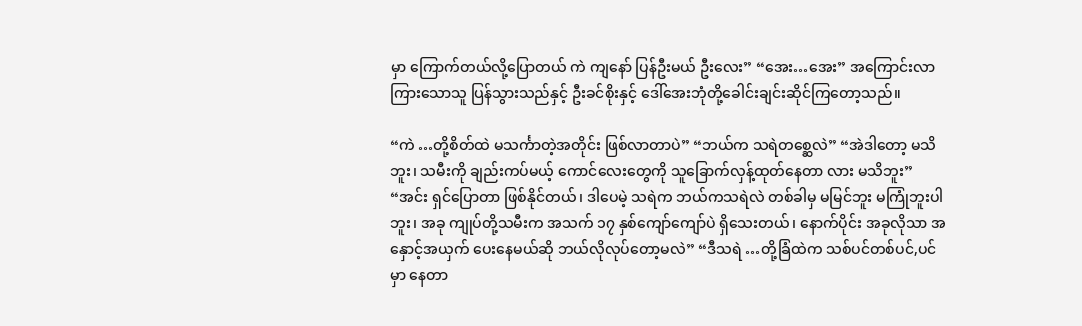မှာ ကြောက်တယ်လို့ပြောတယ် ကဲ ကျနော် ပြန်ဦးမယ် ဦးလေး” “အေး…အေး” အကြောင်းလာကြားသောသူ ပြန်သွားသည်နှင့် ဦးခင်စိုးနှင့် ဒေါ်အေးဘုံတို့ခေါင်းချင်းဆိုင်ကြတော့သည်။

“ကဲ …တို့စိတ်ထဲ မသင်္ကာတဲ့အတိုင်း ဖြစ်လာတာပဲ” “ဘယ်က သရဲတစ္ဆေလဲ” “အဲဒါတော့ မသိဘူး၊ သမီးကို ချည်းကပ်မယ့် ကောင်လေးတွေကို သူခြောက်လှန့်ထုတ်နေတာ လား မသိဘူး” “အင်း ရှင်ပြောတာ ဖြစ်နိုင်တယ်၊ ဒါပေမဲ့ သရဲက ဘယ်ကသရဲလဲ တစ်ခါမှ မမြင်ဘူး မကြုံဘူးပါဘူး၊ အခု ကျုပ်တို့သမီးက အသက် ၁၇ နှစ်ကျော်ကျော်ပဲ ရှိသေးတယ်၊ နောက်ပိုင်း အခုလိုသာ အနှောင့်အယှက် ပေးနေမယ်ဆို ဘယ်လိုလုပ်တော့မလဲ” “ဒီသရဲ …တို့ခြံထဲက သစ်ပင်တစ်ပင်,ပင်မှာ နေတာ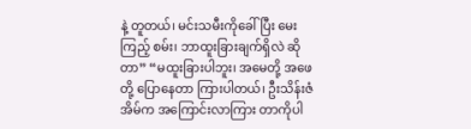နဲ့ တူတယ်၊ မင်းသမီးကိုခေါ်ပြီး မေးကြည့် စမ်း၊ ဘာထူးခြားချက်ရှိလဲ ဆိုတာ” “မထူးခြားပါဘူး၊ အမေတို့ အဖေတို့ ပြောနေတာ ကြားပါတယ်၊ ဦးသိန်းဇံအိမ်က အကြောင်းလာကြား တာကိုပါ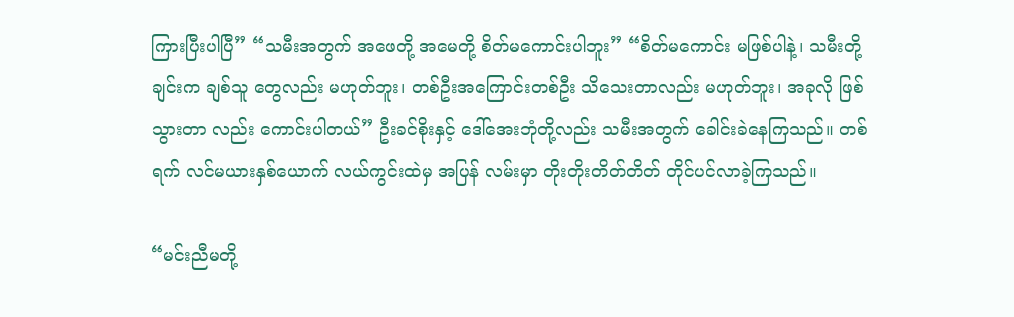ကြားပြီးပါပြီ” “သမီးအတွက် အဖေတို့ အမေတို့ စိတ်မကောင်းပါဘူး” “စိတ်မကောင်း မဖြစ်ပါနဲ့၊ သမီးတို့ချင်းက ချစ်သူ တွေလည်း မဟုတ်ဘူး၊ တစ်ဦးအကြောင်းတစ်ဦး သိသေးတာလည်း မဟုတ်ဘူး၊ အခုလို ဖြစ်သွားတာ လည်း ကောင်းပါတယ်” ဦးခင်စိုးနှင့် ဒေါ်အေးဘုံတို့လည်း သမီးအတွက် ခေါင်းခဲနေကြသည်။ တစ်ရက် လင်မယားနှစ်ယောက် လယ်ကွင်းထဲမှ အပြန် လမ်းမှာ တိုးတိုးတိတ်တိတ် တိုင်ပင်လာခဲ့ကြသည်။

“မင်းညီမတို့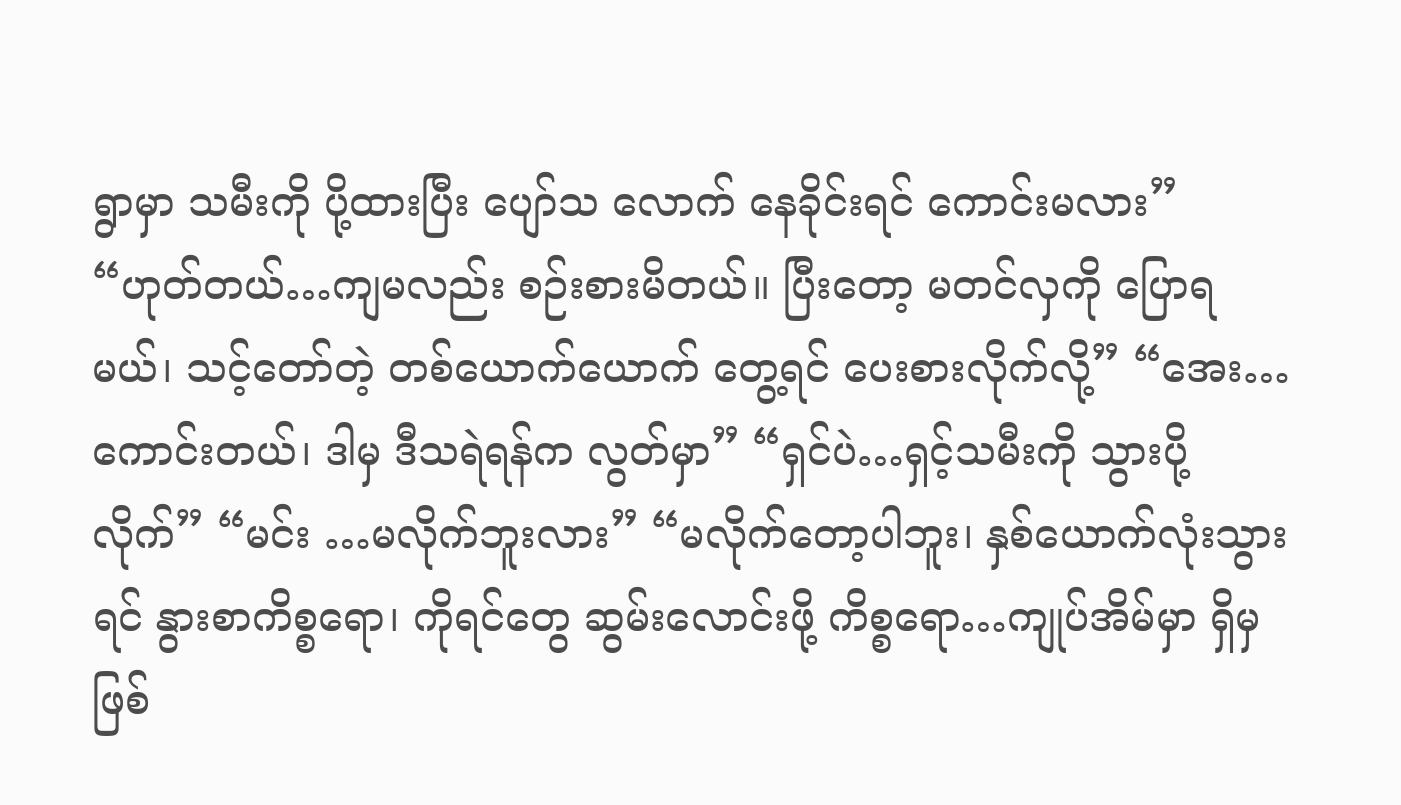ရွာမှာ သမီးကို ပို့ထားပြီး ပျော်သ လောက် နေခိုင်းရင် ကောင်းမလား” “ဟုတ်တယ်…ကျမလည်း စဉ်းစားမိတယ်။ ပြီးတော့ မတင်လှကို ပြောရမယ်၊ သင့်တော်တဲ့ တစ်ယောက်ယောက် တွေ့ရင် ပေးစားလိုက်လို့” “အေး…ကောင်းတယ်၊ ဒါမှ ဒီသရဲရန်က လွတ်မှာ” “ရှင်ပဲ…ရှင့်သမီးကို သွားပို့လိုက်” “မင်း …မလိုက်ဘူးလား” “မလိုက်တော့ပါဘူး၊ နှစ်ယောက်လုံးသွားရင် နွားစာကိစ္စရော၊ ကိုရင်တွေ ဆွမ်းလောင်းဖို့ ကိစ္စရော…ကျုပ်အိမ်မှာ ရှိမှ ဖြစ်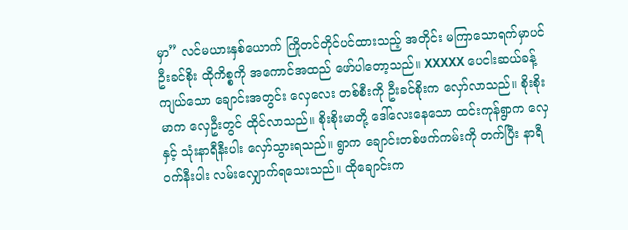မှာ” လင်မယားနှစ်ယောက် ကြိုတင်တိုင်ပင်ထားသည့် အတိုင်း မကြာသောရက်မှာပင်ဦးခင်စိုး ထိုကိစ္စကို အကောင်အထည် ဖော်ပါတော့သည်။ XXXXX ပေငါးဆယ်ခန့်ကျယ်သော ချောင်းအတွင်း လှေလေး တစ်စီးကို ဦးခင်စိုးက လှော်လာသည်။ စိုးစိုးမာက လှေဦးတွင် ထိုင်လာသည်။ စိုးစိုးမာတို့ ဒေါ်လေးနေသော ထင်းကုန်ရွာက လှေနှင့် သုံးနာရီနီးပါး လှော်သွားရသည်။ ရွာက ချောင်းတစ်ဖက်ကမ်းကို တက်ပြီး နာရီဝက်နီးပါး လမ်းလျှောက်ရသေးသည်။ ထိုချောင်းက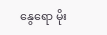နွေရော မိုး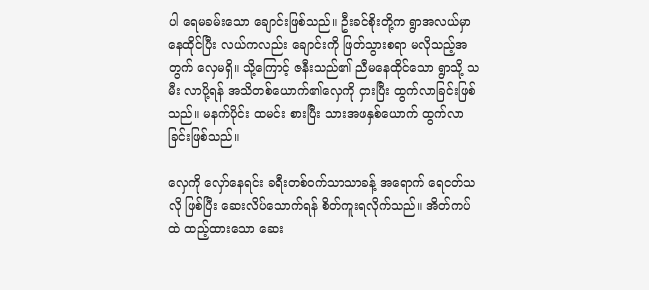ပါ ရေမခမ်းသော ချောင်းဖြစ်သည်။ ဦးခင်စိုးတို့က ရွာအလယ်မှာ နေထိုင်ပြီး လယ်ကလည်း ချောင်းကို ဖြတ်သွားစရာ မလိုသည့်အတွက် လှေမရှိ။ သို့ကြောင့် ဇနီးသည်၏ ညီမနေထိုင်သော ရွာသို့ သမီး လာပို့ရန် အသိတစ်ယောက်၏လှေကို ငှားပြီး ထွက်လာခြင်းဖြစ်သည်။ မနက်ပိုင်း ထမင်း စားပြီး သားအဖနှစ်ယောက် ထွက်လာခြင်းဖြစ်သည်။

လှေကို လှော်နေရင်း ခရီးတစ်ဝက်သာသာခန့် အရောက် ရေငတ်သလို ဖြစ်ပြီး ဆေးလိပ်သောက်ရန် စိတ်ကူးရလိုက်သည်။ အိတ်ကပ်ထဲ ထည့်ထားသော ဆေး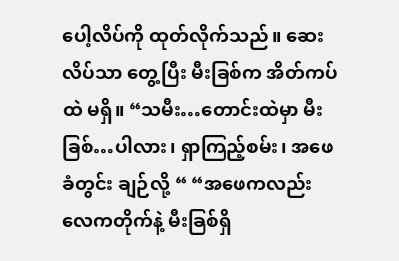ပေါ့လိပ်ကို ထုတ်လိုက်သည်။ ဆေးလိပ်သာ တွေ့ပြီး မီးခြစ်က အိတ်ကပ်ထဲ မရှိ။ “သမီး…တောင်းထဲမှာ မီးခြစ်…ပါလား၊ ရှာကြည့်စမ်း၊ အဖေခံတွင်း ချဉ်လို့ “ “အဖေကလည်း လေကတိုက်နဲ့ မီးခြစ်ရှိ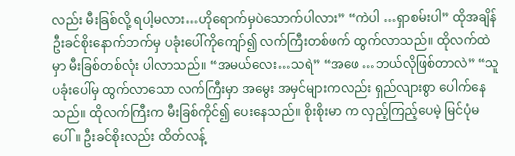လည်း မီးခြစ်လို့ ရပါ့မလား…ဟိုရောက်မှပဲသောက်ပါလား” “ကဲပါ …ရှာစမ်းပါ” ထိုအချိန် ဦးခင်စိုးနောက်ဘက်မှ ပခုံးပေါ်ကိုကျော်၍ လက်ကြီးတစ်ဖက် ထွက်လာသည်။ ထိုလက်ထဲမှာ မီးခြစ်တစ်လုံး ပါလာသည်။ “အမယ်လေး…သရဲ” “အဖေ …ဘယ်လိုဖြစ်တာလဲ” “သူပခုံးပေါ်မှ ထွက်လာသော လက်ကြီးမှာ အမွေး အမှင်များကလည်း ရှည်လျားစွာ ပေါက်နေသည်။ ထိုလက်ကြီးက မီးခြစ်ကိုင်၍ ပေးနေသည်။ စိုးစိုးမာ က လှည့်ကြည့်ပေမဲ့ မြင်ပုံမပေါ်။ ဦးခင်စိုးလည်း ထိတ်လန့်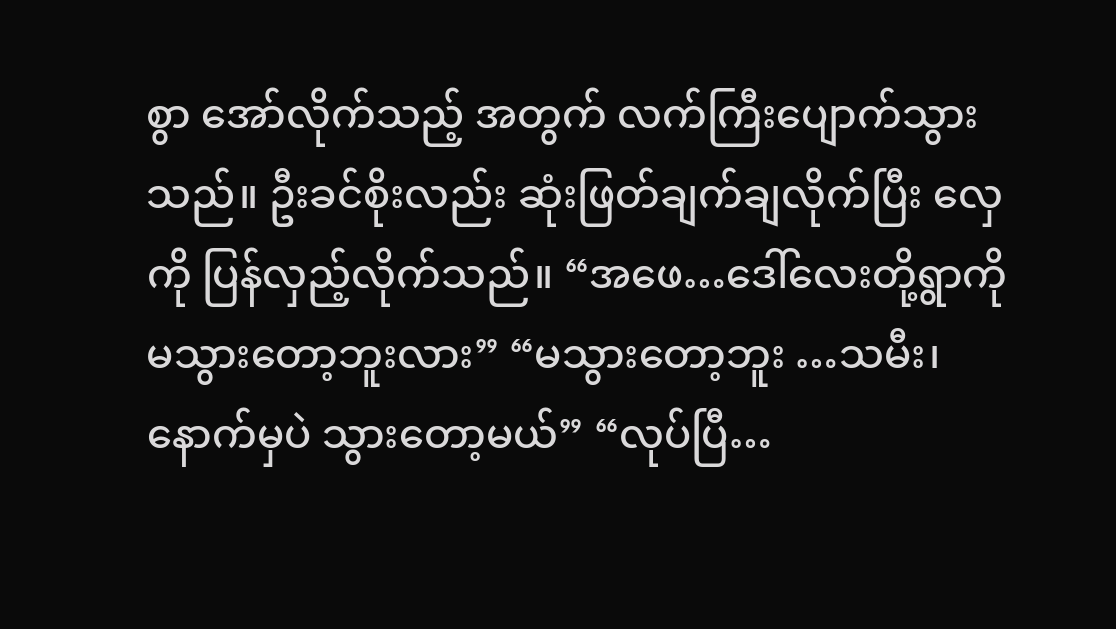စွာ အော်လိုက်သည့် အတွက် လက်ကြီးပျောက်သွားသည်။ ဦးခင်စိုးလည်း ဆုံးဖြတ်ချက်ချလိုက်ပြီး လှေကို ပြန်လှည့်လိုက်သည်။ “အဖေ…ဒေါ်လေးတို့ရွာကို မသွားတော့ဘူးလား” “မသွားတော့ဘူး …သမီး၊ နောက်မှပဲ သွားတော့မယ်” “လုပ်ပြီ…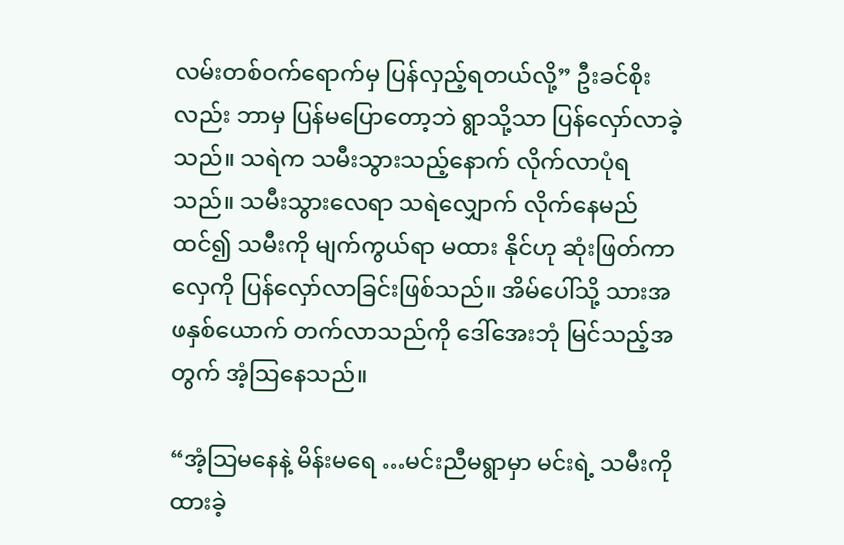လမ်းတစ်ဝက်ရောက်မှ ပြန်လှည့်ရတယ်လို့” ဦးခင်စိုးလည်း ဘာမှ ပြန်မပြောတော့ဘဲ ရွာသို့သာ ပြန်လှော်လာခဲ့သည်။ သရဲက သမီးသွားသည့်နောက် လိုက်လာပုံရသည်။ သမီးသွားလေရာ သရဲလျှောက် လိုက်နေမည်ထင်၍ သမီးကို မျက်ကွယ်ရာ မထား နိုင်ဟု ဆုံးဖြတ်ကာ လှေကို ပြန်လှော်လာခြင်းဖြစ်သည်။ အိမ်ပေါ်သို့ သားအဖနှစ်ယောက် တက်လာသည်ကို ဒေါ်အေးဘုံ မြင်သည့်အတွက် အံ့သြနေသည်။

“အံ့သြမနေနဲ့ မိန်းမရေ …မင်းညီမရွာမှာ မင်းရဲ့ သမီးကို ထားခဲ့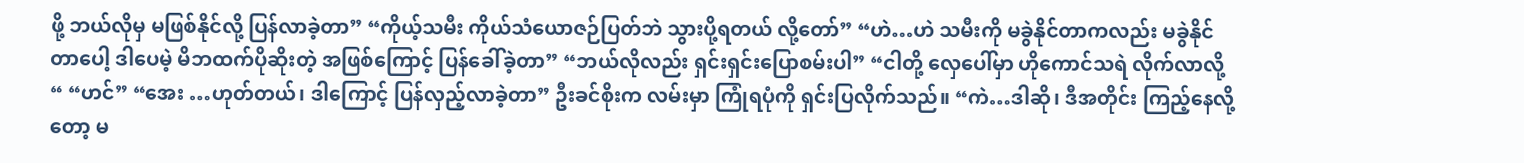ဖို့ ဘယ်လိုမှ မဖြစ်နိုင်လို့ ပြန်လာခဲ့တာ” “ကိုယ့်သမီး ကိုယ်သံယောဇဉ်ပြတ်ဘဲ သွားပို့ရတယ် လို့တော်” “ဟဲ…ဟဲ သမီးကို မခွဲနိုင်တာကလည်း မခွဲနိုင်တာပေါ့ ဒါပေမဲ့ မိဘထက်ပိုဆိုးတဲ့ အဖြစ်ကြောင့် ပြန်ခေါ်ခဲ့တာ” “ဘယ်လိုလည်း ရှင်းရှင်းပြောစမ်းပါ” “ငါတို့ လှေပေါ်မှာ ဟိုကောင်သရဲ လိုက်လာလို့ “ “ဟင်” “အေး …ဟုတ်တယ်၊ ဒါကြောင့် ပြန်လှည့်လာခဲ့တာ” ဦးခင်စိုးက လမ်းမှာ ကြုံရပုံကို ရှင်းပြလိုက်သည်။ “ကဲ…ဒါဆို၊ ဒီအတိုင်း ကြည့်နေလို့တော့ မ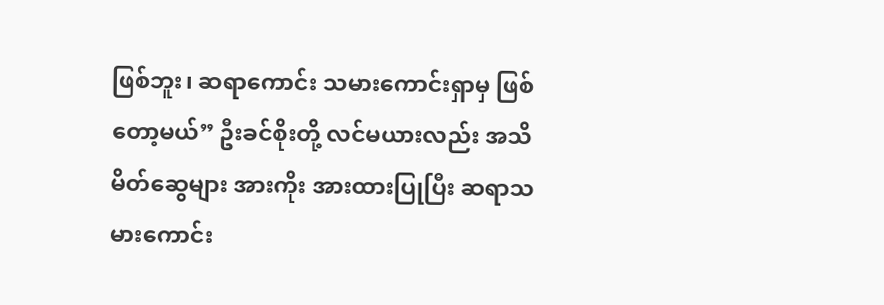ဖြစ်ဘူး၊ ဆရာကောင်း သမားကောင်းရှာမှ ဖြစ်တော့မယ်” ဦးခင်စိုးတို့ လင်မယားလည်း အသိမိတ်ဆွေများ အားကိုး အားထားပြုပြီး ဆရာသမားကောင်း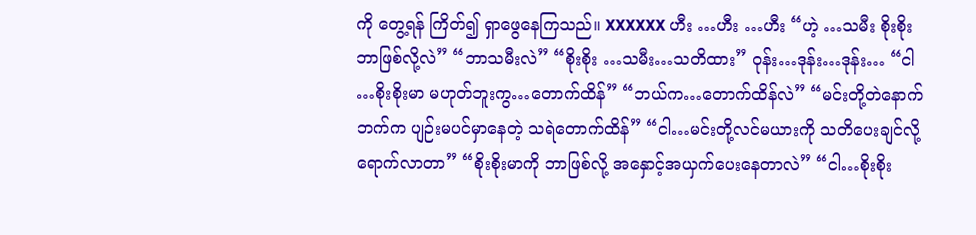ကို တွေ့ရန် ကြိတ်၍ ရှာဖွေနေကြသည်။ XXXXXX ဟီး …ဟီး …ဟီး “ဟဲ့ …သမီး စိုးစိုး ဘာဖြစ်လို့လဲ” “ဘာသမီးလဲ” “စိုးစိုး …သမီး…သတိထား” ဝုန်း…ဒုန်း…ဒုန်း… “ငါ …စိုးစိုးမာ မဟုတ်ဘူးကွ…တောက်ထိန်” “ဘယ်က…တောက်ထိန်လဲ” “မင်းတို့တဲနောက်ဘက်က ပျဉ်းမပင်မှာနေတဲ့ သရဲတောက်ထိန်” “ငါ…မင်းတို့လင်မယားကို သတိပေးချင်လို့ ရောက်လာတာ” “စိုးစိုးမာကို ဘာဖြစ်လို့ အနှောင့်အယှက်ပေးနေတာလဲ” “ငါ…စိုးစိုး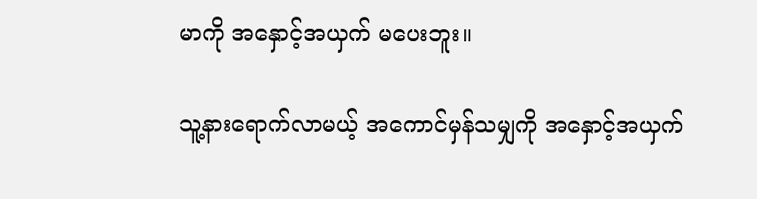မာကို အနှောင့်အယှက် မပေးဘူး။

သူ့နားရောက်လာမယ့် အကောင်မှန်သမျှကို အနှောင့်အယှက်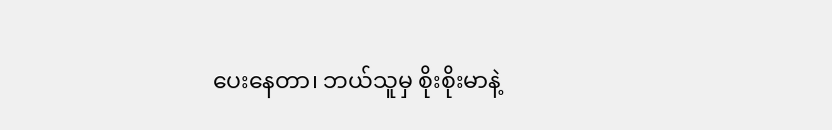ပေးနေတာ၊ ဘယ်သူမှ စိုးစိုးမာနဲ့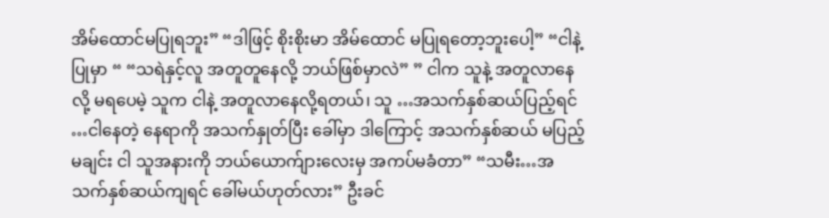အိမ်ထောင်မပြုရဘူး” “ဒါဖြင့် စိုးစိုးမာ အိမ်ထောင် မပြုရတော့ဘူးပေါ့” “ငါနဲ့ ပြုမှာ “ “သရဲနှင့်လူ အတူတူနေလို့ ဘယ်ဖြစ်မှာလဲ” ” ငါက သူနဲ့ အတူလာနေလို့ မရပေမဲ့ သူက ငါနဲ့ အတူလာနေလို့ရတယ်၊ သူ …အသက်နှစ်ဆယ်ပြည့်ရင် …ငါနေတဲ့ နေရာကို အသက်နှုတ်ပြီး ခေါ်မှာ ဒါကြောင့် အသက်နှစ်ဆယ် မပြည့်မချင်း ငါ သူအနားကို ဘယ်ယောက်ျားလေးမှ အကပ်မခံတာ” “သမီး…အသက်နှစ်ဆယ်ကျရင် ခေါ်မယ်ဟုတ်လား” ဦးခင်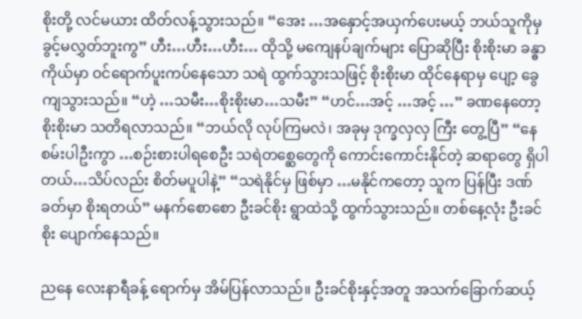စိုးတို့ လင်မယား ထိတ်လန့်သွားသည်။ “အေး …အနှောင့်အယှက်ပေးမယ့် ဘယ်သူကိုမှ ခွင့်မလွှတ်ဘူးကွ” ဟီး…ဟီး…ဟီး… ထိုသို့ မကျေနပ်ချက်များ ပြောဆိုပြီး စိုးစိုးမာ ခန္ဓာကိုယ်မှာ ဝင်ရောက်ပူးကပ်နေသော သရဲ ထွက်သွားသဖြင့် စိုးစိုးမာ ထိုင်နေရာမှ ပျော့ ခွေကျသွားသည်။ “ဟဲ့ …သမီး…စိုးစိုးမာ…သမီး” “ဟင်…အင့် …အင့် …” ခဏနေတော့ စိုးစိုးမာ သတိရလာသည်။ “ဘယ်လို လုပ်ကြမလဲ၊ အခုမှ ဒုက္ခလှလှ ကြီး တွေ့ပြီ” “နေစမ်းပါဦးကွာ …စဉ်းစားပါရစေဦး သရဲတစ္ဆေတွေကို ကောင်းကောင်းနိုင်တဲ့ ဆရာတွေ ရှိပါတယ်…သိပ်လည်း စိတ်မပူပါနဲ့” “သရဲနိုင်မှ ဖြစ်မှာ …မနိုင်ကတော့ သူက ပြန်ပြီး ဒဏ်ခတ်မှာ စိုးရတယ်” မနက်စောစော ဦးခင်စိုး ရွာထဲသို့ ထွက်သွားသည်။ တစ်နေ့လုံး ဦးခင်စိုး ပျောက်နေသည်။

ညနေ လေးနာရီခန့် ရောက်မှ အိမ်ပြန်လာသည်။ ဦးခင်စိုးနှင့်အတူ အသက်ခြောက်ဆယ့်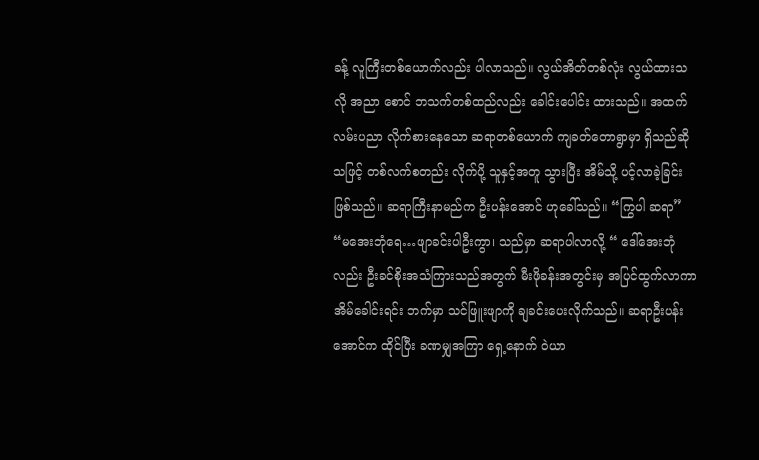ခန့် လူကြီးတစ်ယောက်လည်း ပါလာသည်။ လွယ်အိတ်တစ်လုံး လွယ်ထားသလို အညာ စောင် ဘသက်တစ်ထည်လည်း ခေါင်းပေါင်း ထားသည်။ အထက်လမ်းပညာ လိုက်စားနေသော ဆရာတစ်ယောက် ကျခတ်တောရွာမှာ ရှိသည်ဆို သဖြင့် တစ်လက်စတည်း လိုက်ပို့ သူနှင့်အတူ သွားပြီး အိမ်သို့ ပင့်လာခဲ့ခြင်းဖြစ်သည်။ ဆရာကြီးနာမည်က ဦးပန်းအောင် ဟုခေါ်သည်။ “ကြွပါ ဆရာ” “မအေးဘုံရေ…ဖျာခင်းပါဦးကွာ၊ သည်မှာ ဆရာပါလာလို့ “ ဒေါ်အေးဘုံလည်း ဦးခင်စိုးအသံကြားသည်အတွက် မီးဖိုခန်းအတွင်းမှ အပြင်ထွက်လာကာ အိမ်ခေါင်းရင်း ဘက်မှာ သင်ဖြူးဖျာကို ချခင်းပေးလိုက်သည်။ ဆရာဦးပန်းအောင်က ထိုင်ပြီး ခဏမျှအကြာ ရှေ့နောက် ဝဲယာ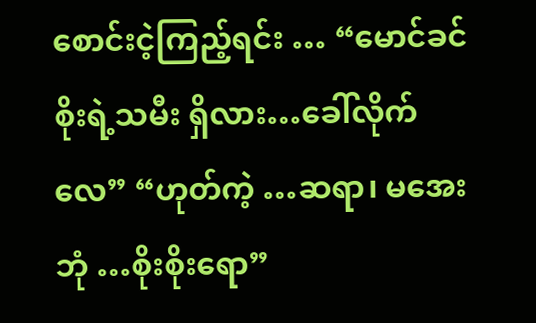စောင်းငဲ့ကြည့်ရင်း … “မောင်ခင်စိုးရဲ့သမီး ရှိလား…ခေါ်လိုက်လေ” “ဟုတ်ကဲ့ …ဆရာ၊ မအေးဘုံ …စိုးစိုးရော”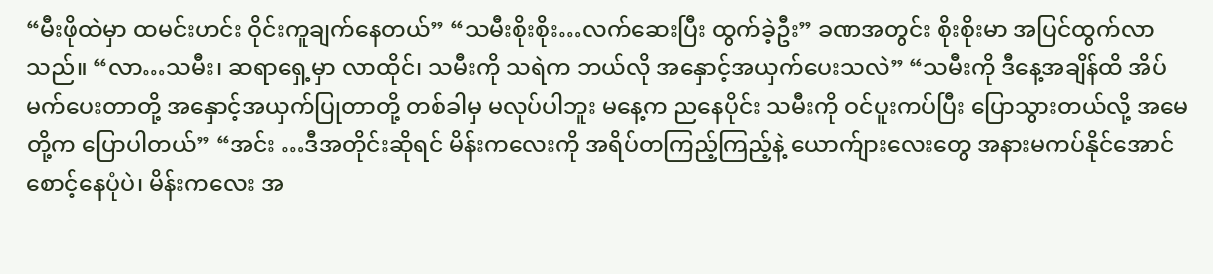“မီးဖိုထဲမှာ ထမင်းဟင်း ဝိုင်းကူချက်နေတယ်” “သမီးစိုးစိုး…လက်ဆေးပြီး ထွက်ခဲ့ဦး” ခဏအတွင်း စိုးစိုးမာ အပြင်ထွက်လာသည်။ “လာ…သမီး၊ ဆရာရှေ့မှာ လာထိုင်၊ သမီးကို သရဲက ဘယ်လို အနှောင့်အယှက်ပေးသလဲ” “သမီးကို ဒီနေ့အချိန်ထိ အိပ်မက်ပေးတာတို့ အနှောင့်အယှက်ပြုတာတို့ တစ်ခါမှ မလုပ်ပါဘူး မနေ့က ညနေပိုင်း သမီးကို ဝင်ပူးကပ်ပြီး ပြောသွားတယ်လို့ အမေတို့က ပြောပါတယ်” “အင်း …ဒီအတိုင်းဆိုရင် မိန်းကလေးကို အရိပ်တကြည့်ကြည့်နဲ့ ယောက်ျားလေးတွေ အနားမကပ်နိုင်အောင် စောင့်နေပုံပဲ၊ မိန်းကလေး အ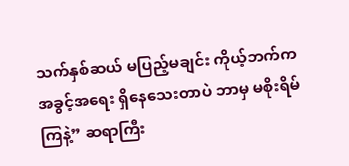သက်နှစ်ဆယ် မပြည့်မချင်း ကိုယ့်ဘက်က အခွင့်အရေး ရှိနေသေးတာပဲ ဘာမှ မစိုးရိမ်ကြနဲ့” ဆရာကြီး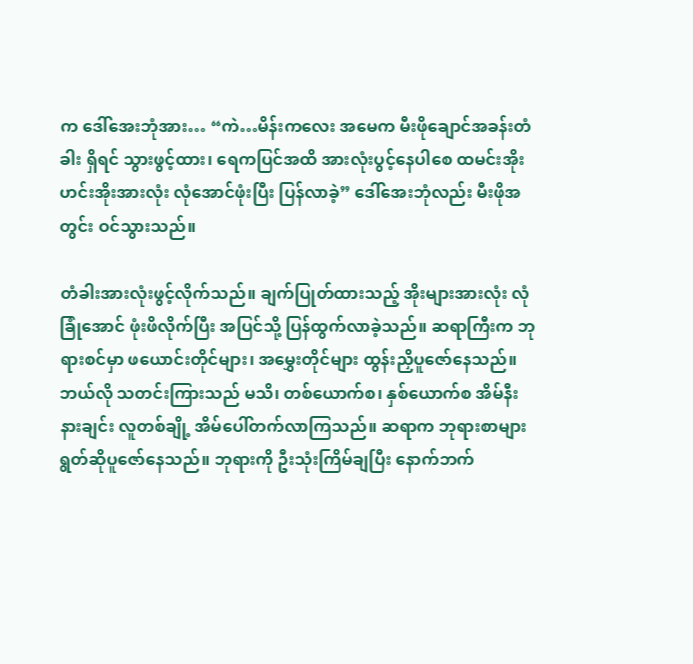က ဒေါ်အေးဘုံအား… “ကဲ…မိန်းကလေး အမေက မီးဖိုချောင်အခန်းတံခါး ရှိရင် သွားဖွင့်ထား၊ ရေကပြင်အထိ အားလုံးပွင့်နေပါစေ ထမင်းအိုး ဟင်းအိုးအားလုံး လုံအောင်ဖုံးပြီး ပြန်လာခဲ့” ဒေါ်အေးဘုံလည်း မီးဖိုအတွင်း ဝင်သွားသည်။

တံခါးအားလုံးဖွင့်လိုက်သည်။ ချက်ပြုတ်ထားသည့် အိုးများအားလုံး လုံခြုံအောင် ဖုံးဖိလိုက်ပြီး အပြင်သို့ ပြန်ထွက်လာခဲ့သည်။ ဆရာကြီးက ဘုရားစင်မှာ ဖယောင်းတိုင်များ၊ အမွှေးတိုင်များ ထွန်းညှိပူဇော်နေသည်။ ဘယ်လို သတင်းကြားသည် မသိ၊ တစ်ယောက်စ၊ နှစ်ယောက်စ အိမ်နီးနားချင်း လူတစ်ချို့ အိမ်ပေါ်တက်လာကြသည်။ ဆရာက ဘုရားစာများ ရွတ်ဆိုပူဇော်နေသည်။ ဘုရားကို ဦးသုံးကြိမ်ချပြီး နောက်ဘက်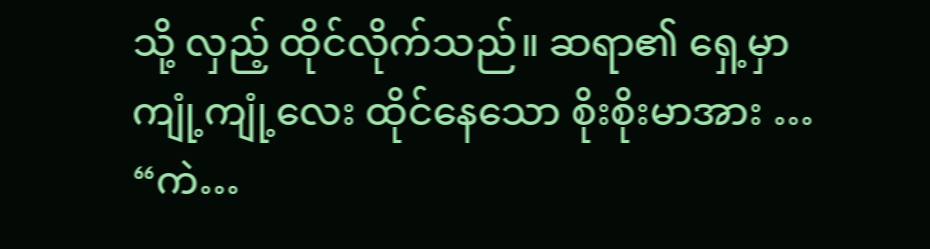သို့ လှည့် ထိုင်လိုက်သည်။ ဆရာ၏ ရှေ့မှာ ကျုံ့ကျုံ့လေး ထိုင်နေသော စိုးစိုးမာအား … “ကဲ…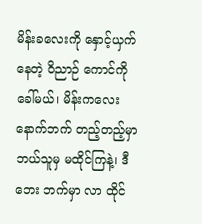မိန်းခလေးကို နှောင့်ယှက်နေတဲ့ ဝိညာဉ် ကောင်ကို ခေါ်မယ်၊ မိန်းကလေးနောက်ဘက် တည့်တည့်မှာ ဘယ်သူမှ မထိုင်ကြနဲ့၊ ဒီဘေး ဘက်မှာ လာ ထိုင်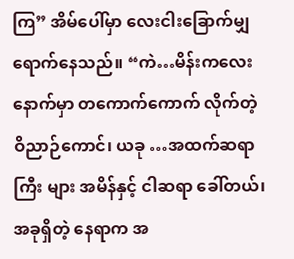ကြ” အိမ်ပေါ်မှာ လေးငါးခြောက်မျှ ရောက်နေသည်။ “ကဲ…မိန်းကလေးနောက်မှာ တကောက်ကောက် လိုက်တဲ့ ဝိညာဉ်ကောင်၊ ယခု …အထက်ဆရာကြီး များ အမိန်နှင့် ငါဆရာ ခေါ်တယ်၊ အခုရှိတဲ့ နေရာက အ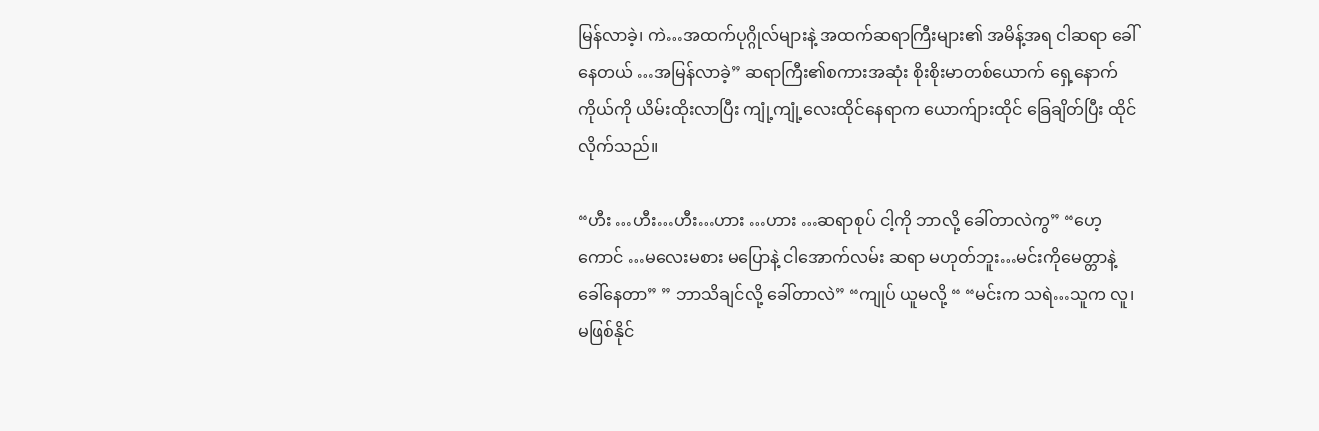မြန်လာခဲ့၊ ကဲ…အထက်ပုဂ္ဂိုလ်များနဲ့ အထက်ဆရာကြီးများ၏ အမိန့်အရ ငါဆရာ ခေါ်နေတယ် …အမြန်လာခဲ့” ဆရာကြီး၏စကားအဆုံး စိုးစိုးမာတစ်ယောက် ရှေ့နောက်ကိုယ်ကို ယိမ်းထိုးလာပြီး ကျုံ့ကျုံ့လေးထိုင်နေရာက ယောက်ျားထိုင် ခြေချိတ်ပြီး ထိုင်လိုက်သည်။

“ဟီး …ဟီး…ဟီး…ဟား …ဟား …ဆရာစုပ် ငါ့ကို ဘာလို့ ခေါ်တာလဲကွ” “ဟေ့ကောင် …မလေးမစား မပြောနဲ့ ငါအောက်လမ်း ဆရာ မဟုတ်ဘူး…မင်းကိုမေတ္တာနဲ့ ခေါ်နေတာ” ” ဘာသိချင်လို့ ခေါ်တာလဲ” “ကျုပ် ယူမလို့ “ “မင်းက သရဲ…သူက လူ၊ မဖြစ်နိုင်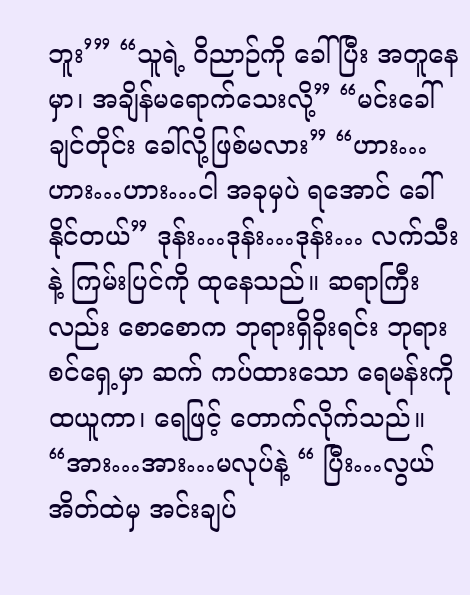ဘူး’” “သူရဲ့ ဝိညာဉ်ကို ခေါ်ပြီး အတူနေမှာ၊ အချိန်မရောက်သေးလို့” “မင်းခေါ်ချင်တိုင်း ခေါ်လို့ဖြစ်မလား” “ဟား…ဟား…ဟား…ငါ အခုမှပဲ ရအောင် ခေါ်နိုင်တယ်” ဒုန်း…ဒုန်း…ဒုန်း… လက်သီးနဲ့ ကြမ်းပြင်ကို ထုနေသည်။ ဆရာကြီးလည်း စောစောက ဘုရားရှိခိုးရင်း ဘုရားစင်ရှေ့မှာ ဆက် ကပ်ထားသော ရေမန်းကို ထယူကာ၊ ရေဖြင့် တောက်လိုက်သည်။ “အား…အား…မလုပ်နဲ့ “ ပြီး…လွယ်အိတ်ထဲမှ အင်းချပ်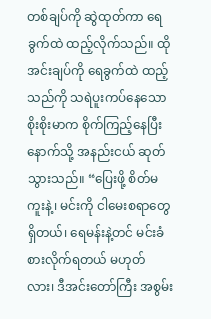တစ်ချပ်ကို ဆွဲထုတ်ကာ ရေခွက်ထဲ ထည့်လိုက်သည်။ ထိုအင်းချပ်ကို ရေခွက်ထဲ ထည့်သည်ကို သရဲပူးကပ်နေသောစိုးစိုးမာက စိုက်ကြည့်နေပြီး နောက်သို့ အနည်းငယ် ဆုတ်သွားသည်။ “ပြေးဖို့ စိတ်မကူးနဲ့၊ မင်းကို ငါမေးစရာတွေ ရှိတယ်၊ ရေမန်းနဲ့တင် မင်းခံစားလိုက်ရတယ် မဟုတ်လား၊ ဒီအင်းတော်ကြီး အစွမ်း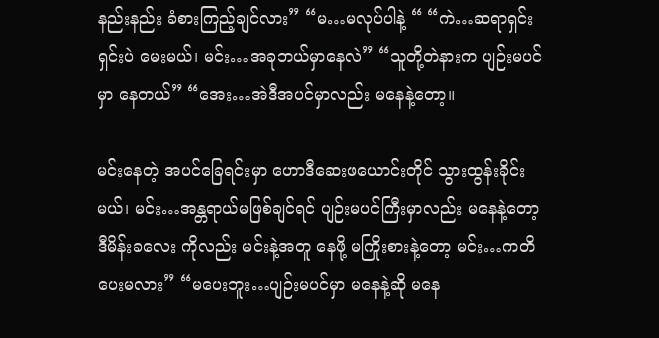နည်းနည်း ခံစားကြည့်ချင်လား” “မ…မလုပ်ပါနဲ့ “ “ကဲ…ဆရာရှင်းရှင်းပဲ မေးမယ်၊ မင်း…အခုဘယ်မှာနေလဲ” “သူတို့တဲနားက ပျဉ်းမပင်မှာ နေတယ်” “အေး…အဲဒီအပင်မှာလည်း မနေနဲ့တော့။

မင်းနေတဲ့ အပင်ခြေရင်းမှာ ဟောဒီဆေးဖယောင်းတိုင် သွားထွန်းခိုင်းမယ်၊ မင်း…အန္တရာယ်မဖြစ်ချင်ရင် ပျဉ်းမပင်ကြီးမှာလည်း မနေနဲ့တော့ ဒီမိန်းခလေး ကိုလည်း မင်းနဲ့အတူ နေဖို့ မကြိုးစားနဲ့တော့ မင်း…ကတိပေးမလား” “မပေးဘူး…ပျဉ်းမပင်မှာ မနေနဲ့ဆို မနေ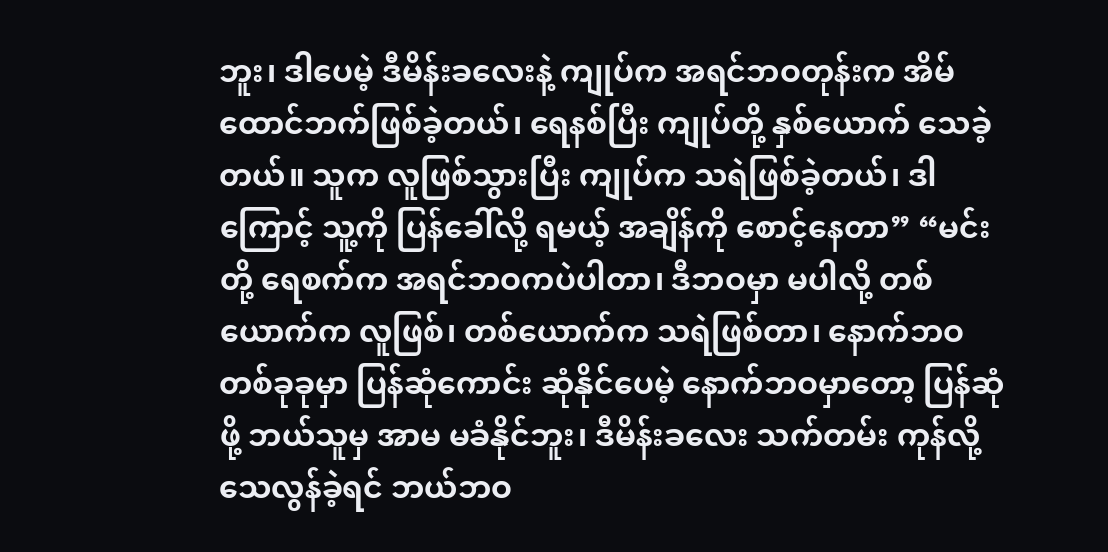ဘူး၊ ဒါပေမဲ့ ဒီမိန်းခလေးနဲ့ ကျုပ်က အရင်ဘဝတုန်းက အိမ်ထောင်ဘက်ဖြစ်ခဲ့တယ်၊ ရေနစ်ပြီး ကျုပ်တို့ နှစ်ယောက် သေခဲ့တယ်။ သူက လူဖြစ်သွားပြီး ကျုပ်က သရဲဖြစ်ခဲ့တယ်၊ ဒါကြောင့် သူ့ကို ပြန်ခေါ်လို့ ရမယ့် အချိန်ကို စောင့်နေတာ” “မင်းတို့ ရေစက်က အရင်ဘဝကပဲပါတာ၊ ဒီဘဝမှာ မပါလို့ တစ်ယောက်က လူဖြစ်၊ တစ်ယောက်က သရဲဖြစ်တာ၊ နောက်ဘဝ တစ်ခုခုမှာ ပြန်ဆုံကောင်း ဆုံနိုင်ပေမဲ့ နောက်ဘဝမှာတော့ ပြန်ဆုံဖို့ ဘယ်သူမှ အာမ မခံနိုင်ဘူး၊ ဒီမိန်းခလေး သက်တမ်း ကုန်လို့ သေလွန်ခဲ့ရင် ဘယ်ဘဝ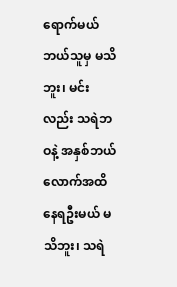ရောက်မယ် ဘယ်သူမှ မသိဘူး၊ မင်းလည်း သရဲဘဝနဲ့ အနှစ်ဘယ်လောက်အထိ နေရဦးမယ် မသိဘူး၊ သရဲ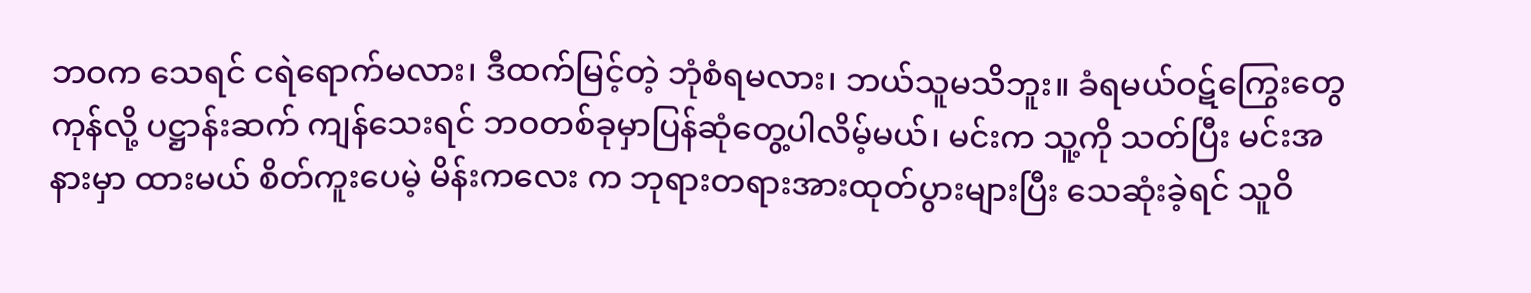ဘဝက သေရင် ငရဲရောက်မလား၊ ဒီထက်မြင့်တဲ့ ဘုံစံရမလား၊ ဘယ်သူမသိဘူး။ ခံရမယ်ဝဋ်ကြွေးတွေ ကုန်လို့ ပဋ္ဌာန်းဆက် ကျန်သေးရင် ဘဝတစ်ခုမှာပြန်ဆုံတွေ့ပါလိမ့်မယ်၊ မင်းက သူ့ကို သတ်ပြီး မင်းအနားမှာ ထားမယ် စိတ်ကူးပေမဲ့ မိန်းကလေး က ဘုရားတရားအားထုတ်ပွားများပြီး သေဆုံးခဲ့ရင် သူဝိ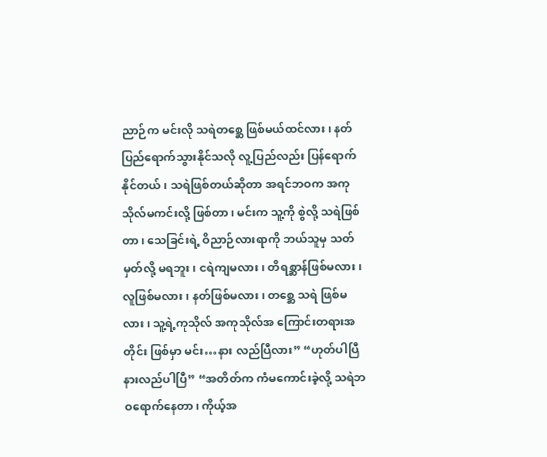ညာဉ်က မင်းလို သရဲတစ္ဆေ ဖြစ်မယ်ထင်လား၊ နတ်ပြည်ရောက်သွားနိုင်သလို လူ့ပြည်လည်း ပြန်ရောက်နိုင်တယ်၊ သရဲဖြစ်တယ်ဆိုတာ အရင်ဘဝက အကုသိုလ်မကင်းလို့ ဖြစ်တာ၊ မင်းက သူ့ကို စွဲလို့ သရဲဖြစ်တာ၊ သေခြင်းရဲ့ ဝိညာဉ်လားရာကို ဘယ်သူမှ သတ်မှတ်လို့ မရဘူး၊ ငရဲကျမလား၊ တိရစ္ဆာန်ဖြစ်မလား၊ လူဖြစ်မလား၊ နတ်ဖြစ်မလား၊ တစ္ဆေ သရဲ ဖြစ်မလား၊ သူ့ရဲ့ကုသိုလ် အကုသိုလ်အ ကြောင်းတရားအတိုင်း ဖြစ်မှာ မင်း…နား လည်ပြီလား” “ဟုတ်ပါပြီ နားလည်ပါပြီ” “အတိတ်က ကံမကောင်းခဲ့လို့ သရဲဘဝရောက်နေတာ၊ ကိုယ့်အ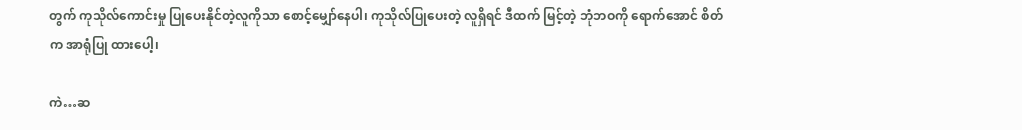တွက် ကုသိုလ်ကောင်းမှု ပြုပေးနိုင်တဲ့လူကိုသာ စောင့်မျှော်နေပါ၊ ကုသိုလ်ပြုပေးတဲ့ လူရှိရင် ဒီထက် မြင့်တဲ့ ဘုံဘဝကို ရောက်အောင် စိတ်က အာရုံပြု ထားပေါ့၊

ကဲ…ဆ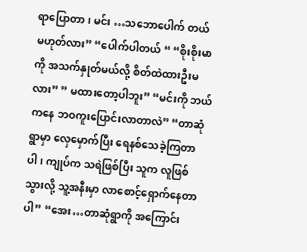ရာပြောတာ၊ မင်း …သဘောပေါက် တယ် မဟုတ်လား” “ပေါက်ပါတယ် “ “စိုးစိုးမာကို အသက်နှုတ်မယ်လို့ စိတ်ထဲထားဦးမလား” ” မထားတော့ပါဘူး” “မင်းကို ဘယ်ကနေ ဘဝကူးပြောင်းလာတာလဲ” “တာဆုံရွာမှာ လှေမှောက်ပြီး ရေနစ်သေခဲ့ကြတာပါ၊ ကျုပ်က သရဲဖြစ်ပြီး သူက လူဖြစ်သွားလို့ သူ့အနီးမှာ လာစောင့်ရှောက်နေတာပါ” “အေး…တာဆုံရွာကို အကြောင်း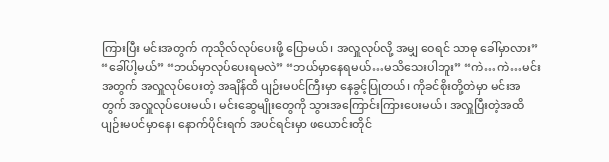ကြားပြီး မင်းအတွက် ကုသိုလ်လုပ်ပေးဖို့ ပြောမယ်၊ အလှူလုပ်လို့ အမျှ ဝေရင် သာဓု ခေါ်မှာလား” “ခေါ်ပါ့မယ်” “ဘယ်မှာလုပ်ပေးရမလဲ” “ဘယ်မှာနေရမယ်…မသိသေးပါဘူး” “ကဲ…ကဲ…မင်းအတွက် အလှူလုပ်ပေးတဲ့ အချိန်ထိ ပျဉ်းမပင်ကြီးမှာ နေခွင့်ပြုတယ်၊ ကိုခင်စိုးတို့တဲမှာ မင်းအတွက် အလှူလုပ်ပေးမယ်၊ မင်းဆွေမျိုးတွေကို သွားအကြောင်းကြားပေးမယ်၊ အလှူပြီးတဲ့အထိ ပျဉ်းမပင်မှာနေ၊ နောက်ပိုင်းရက် အပင်ရင်းမှာ ဖယောင်းတိုင်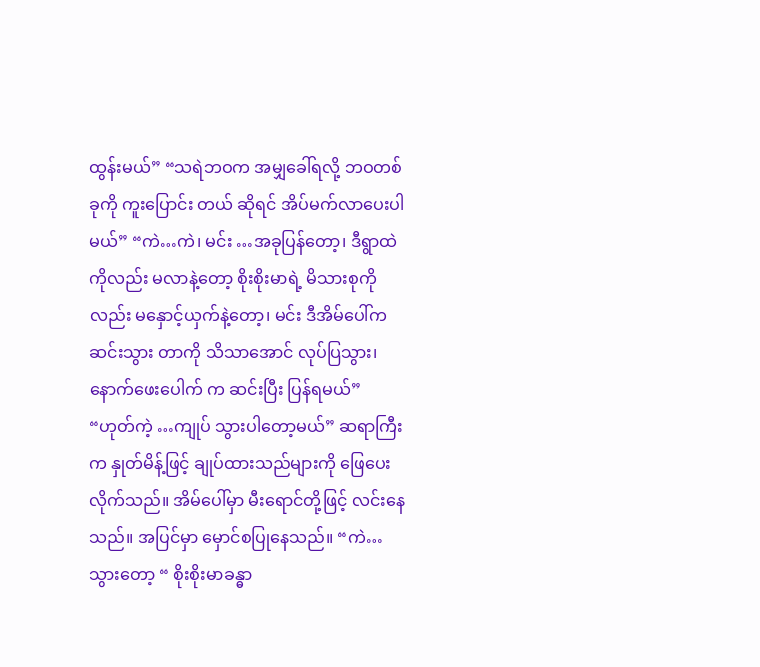ထွန်းမယ်” “သရဲဘဝက အမျှခေါ်ရလို့ ဘဝတစ်ခုကို ကူးပြောင်း တယ် ဆိုရင် အိပ်မက်လာပေးပါမယ်” “ကဲ…ကဲ၊ မင်း …အခုပြန်တော့၊ ဒီရွာထဲကိုလည်း မလာနဲ့တော့ စိုးစိုးမာရဲ့ မိသားစုကိုလည်း မနှောင့်ယှက်နဲ့တော့၊ မင်း ဒီအိမ်ပေါ်က ဆင်းသွား တာကို သိသာအောင် လုပ်ပြသွား၊ နောက်ဖေးပေါက် က ဆင်းပြီး ပြန်ရမယ်” “ဟုတ်ကဲ့ …ကျုပ် သွားပါတော့မယ်” ဆရာကြီးက နှုတ်မိန့်ဖြင့် ချုပ်ထားသည်များကို ဖြေပေးလိုက်သည်။ အိမ်ပေါ်မှာ မီးရောင်တို့ဖြင့် လင်းနေသည်။ အပြင်မှာ မှောင်စပြုနေသည်။ “ကဲ…သွားတော့ “ စိုးစိုးမာခန္ဓာ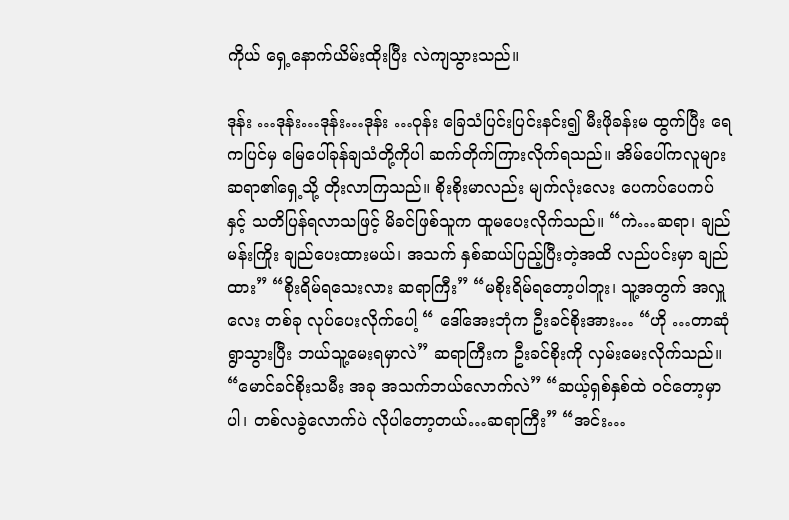ကိုယ် ရှေ့နောက်ယိမ်းထိုးပြီး လဲကျသွားသည်။

ဒုန်း …ဒုန်း…ဒုန်း…ဒုန်း …ဝုန်း ခြေသံပြင်းပြင်းနင်း၍ မီးဖိုခန်းမ ထွက်ပြီး ရေကပြင်မှ မြေပေါ်ခုန်ချသံတို့ကိုပါ ဆက်တိုက်ကြားလိုက်ရသည်။ အိမ်ပေါ်ကလူများ ဆရာ၏ရှေ့သို့ တိုးလာကြသည်။ စိုးစိုးမာလည်း မျက်လုံးလေး ပေကပ်ပေကပ်နှင့် သတိပြန်ရလာသဖြင့် မိခင်ဖြစ်သူက ထူမပေးလိုက်သည်။ “ကဲ…ဆရာ၊ ချည်မန်းကြိုး ချည်ပေးထားမယ်၊ အသက် နှစ်ဆယ်ပြည့်ပြီးတဲ့အထိ လည်ပင်းမှာ ချည်ထား” “စိုးရိမ်ရသေးလား ဆရာကြီး” “မစိုးရိမ်ရတော့ပါဘူး၊ သူ့အတွက် အလှူလေး တစ်ခု လုပ်ပေးလိုက်ပေါ့ “ ဒေါ်အေးဘုံက ဦးခင်စိုးအား… “ဟို …တာဆုံရွာသွားပြီး ဘယ်သူ့မေးရမှာလဲ” ဆရာကြီးက ဦးခင်စိုးကို လှမ်းမေးလိုက်သည်။ “မောင်ခင်စိုးသမီး အခု အသက်ဘယ်လောက်လဲ” “ဆယ့်ရှစ်နှစ်ထဲ ဝင်တော့မှာပါ၊ တစ်လခွဲလောက်ပဲ လိုပါတော့တယ်…ဆရာကြီး” “အင်း…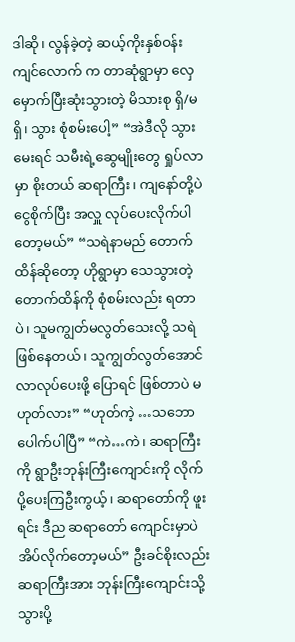ဒါဆို၊ လွန်ခဲ့တဲ့ ဆယ့်ကိုးနှစ်ဝန်းကျင်လောက် က တာဆုံရွာမှာ လှေမှောက်ပြီးဆုံးသွားတဲ့ မိသားစု ရှိ/မရှိ၊ သွား စုံစမ်းပေါ့” “အဲဒီလို သွားမေးရင် သမီးရဲ့ဆွေမျိုးတွေ ရှုပ်လာမှာ စိုးတယ် ဆရာကြီး၊ ကျနော်တို့ပဲ ငွေစိုက်ပြီး အလှူ လုပ်ပေးလိုက်ပါတော့မယ်” “သရဲနာမည် တောက်ထိန်ဆိုတော့ ဟိုရွာမှာ သေသွားတဲ့တောက်ထိန်ကို စုံစမ်းလည်း ရတာပဲ၊ သူမကျွတ်မလွတ်သေးလို့ သရဲဖြစ်နေတယ်၊ သူကျွတ်လွတ်အောင် လာလုပ်ပေးဖို့ ပြောရင် ဖြစ်တာပဲ မဟုတ်လား” “ဟုတ်ကဲ့ …သဘောပေါက်ပါပြီ” “ကဲ…ကဲ၊ ဆရာကြီးကို ရွာဦးဘုန်းကြီးကျောင်းကို လိုက်ပို့ပေးကြဦးကွယ့်၊ ဆရာတော်ကို ဖူးရင်း ဒီည ဆရာတော် ကျောင်းမှာပဲ အိပ်လိုက်တော့မယ်” ဦးခင်စိုးလည်း ဆရာကြီးအား ဘုန်းကြီးကျောင်းသို့ သွားပို့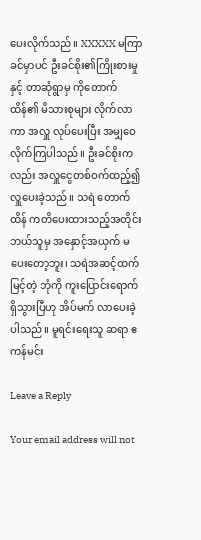ပေးလိုက်သည်။ XXXXX မကြာခင်မှာပင် ဦးခင်စိုး၏ကြိုးစားမှုနှင့် တာဆုံရွာမှ ကိုတောက်ထိန်၏ မိသားစုများ လိုက်လာကာ အလှူ လုပ်ပေးပြီး အမျှဝေလိုက်ကြပါသည်။ ဦးခင်စိုးကလည်း အလှူငွေတစ်ဝက်ထည့်၍ လှူပေးခဲ့သည်။ သရဲ တောက်ထိန် ကတိပေးထားသည့်အတိုင်း ဘယ်သူမှ အနှောင့်အယှက် မပေးတော့ဘူး၊ သရဲအဆင့်ထက် မြင့်တဲ့ ဘုံကို ကူးပြောင်းရောက်ရှိသွားပြီဟု အိပ်မက် လာပေးခဲ့ပါသည်။ မူရင်းရေးသူ ဆရာ ဧကန်မင်း

Leave a Reply

Your email address will not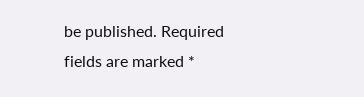be published. Required fields are marked *